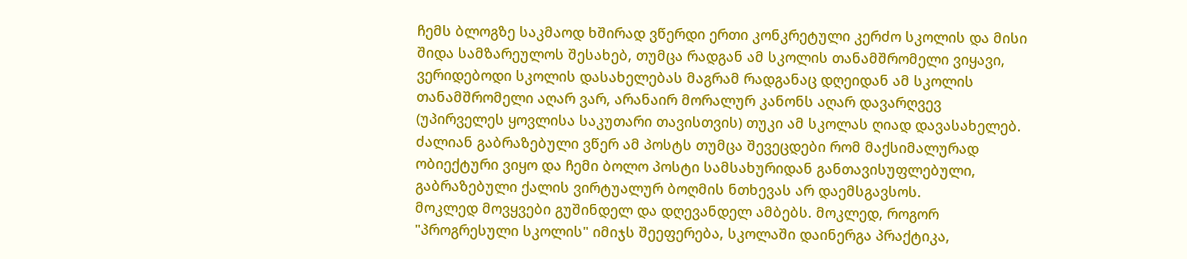ჩემს ბლოგზე საკმაოდ ხშირად ვწერდი ერთი კონკრეტული კერძო სკოლის და მისი შიდა სამზარეულოს შესახებ, თუმცა რადგან ამ სკოლის თანამშრომელი ვიყავი, ვერიდებოდი სკოლის დასახელებას მაგრამ რადგანაც დღეიდან ამ სკოლის თანამშრომელი აღარ ვარ, არანაირ მორალურ კანონს აღარ დავარღვევ (უპირველეს ყოვლისა საკუთარი თავისთვის) თუკი ამ სკოლას ღიად დავასახელებ.
ძალიან გაბრაზებული ვწერ ამ პოსტს თუმცა შევეცდები რომ მაქსიმალურად ობიექტური ვიყო და ჩემი ბოლო პოსტი სამსახურიდან განთავისუფლებული, გაბრაზებული ქალის ვირტუალურ ბოღმის ნთხევას არ დაემსგავსოს.
მოკლედ მოვყვები გუშინდელ და დღევანდელ ამბებს. მოკლედ, როგორ "პროგრესული სკოლის" იმიჯს შეეფერება, სკოლაში დაინერგა პრაქტიკა,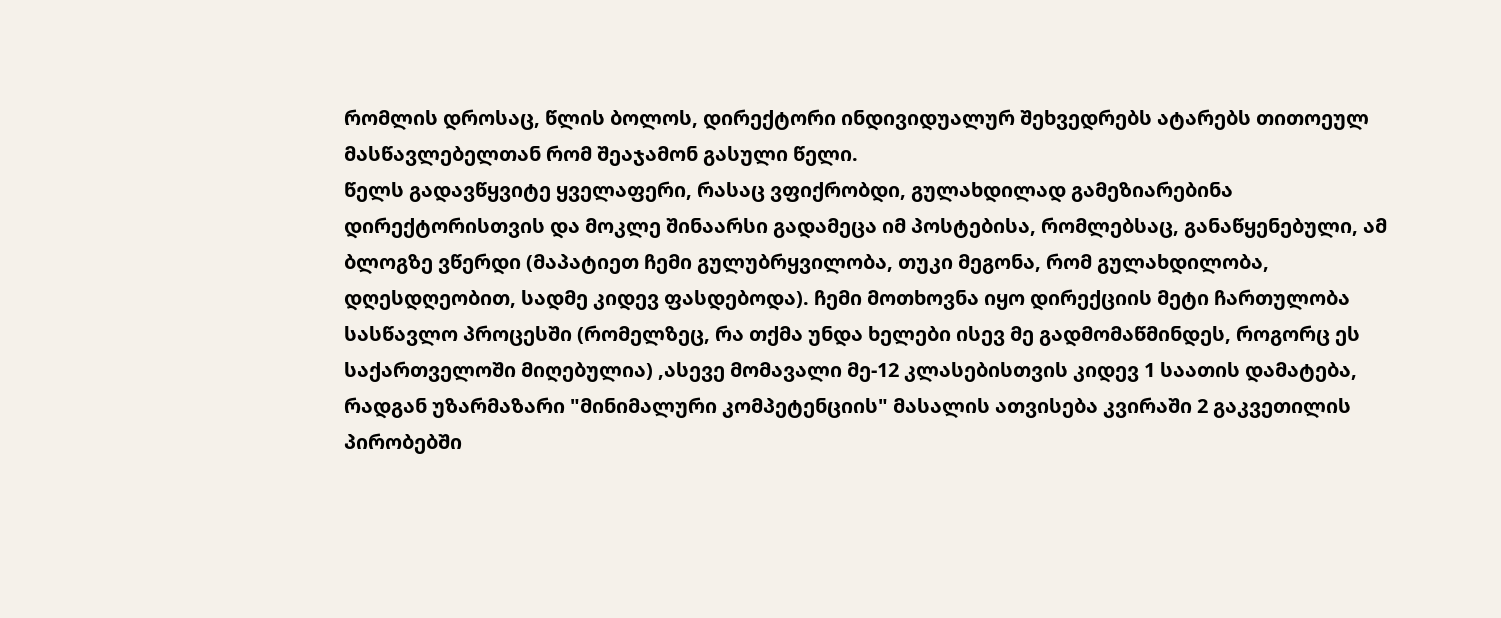რომლის დროსაც, წლის ბოლოს, დირექტორი ინდივიდუალურ შეხვედრებს ატარებს თითოეულ მასწავლებელთან რომ შეაჯამონ გასული წელი.
წელს გადავწყვიტე ყველაფერი, რასაც ვფიქრობდი, გულახდილად გამეზიარებინა დირექტორისთვის და მოკლე შინაარსი გადამეცა იმ პოსტებისა, რომლებსაც, განაწყენებული, ამ ბლოგზე ვწერდი (მაპატიეთ ჩემი გულუბრყვილობა, თუკი მეგონა, რომ გულახდილობა, დღესდღეობით, სადმე კიდევ ფასდებოდა). ჩემი მოთხოვნა იყო დირექციის მეტი ჩართულობა სასწავლო პროცესში (რომელზეც, რა თქმა უნდა ხელები ისევ მე გადმომაწმინდეს, როგორც ეს საქართველოში მიღებულია) ,ასევე მომავალი მე-12 კლასებისთვის კიდევ 1 საათის დამატება, რადგან უზარმაზარი "მინიმალური კომპეტენციის" მასალის ათვისება კვირაში 2 გაკვეთილის პირობებში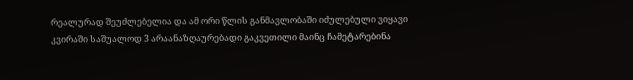რეალურად შეუძლებელია და ამ ორი წლის განმავლობაში იძულებული ვიყავი კვირაში საშუალოდ 3 არაანაზღაურებადი გაკვეთილი მაინც ჩამეტარებინა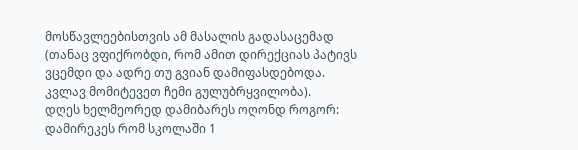მოსწავლეებისთვის ამ მასალის გადასაცემად (თანაც ვფიქრობდი, რომ ამით დირექციას პატივს ვცემდი და ადრე თუ გვიან დამიფასდებოდა. კვლავ მომიტევეთ ჩემი გულუბრყვილობა).
დღეს ხელმეორედ დამიბარეს ოღონდ როგორ: დამირეკეს რომ სკოლაში 1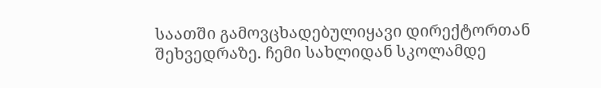საათში გამოვცხადებულიყავი დირექტორთან შეხვედრაზე. ჩემი სახლიდან სკოლამდე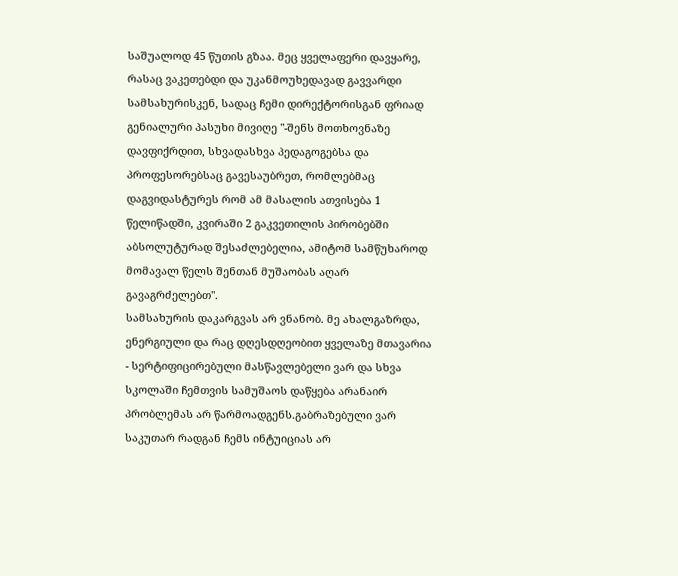საშუალოდ 45 წუთის გზაა. მეც ყველაფერი დავყარე, რასაც ვაკეთებდი და უკანმოუხედავად გავვარდი სამსახურისკენ, სადაც ჩემი დირექტორისგან ფრიად გენიალური პასუხი მივიღე "-შენს მოთხოვნაზე დავფიქრდით, სხვადასხვა პედაგოგებსა და პროფესორებსაც გავესაუბრეთ, რომლებმაც დაგვიდასტურეს რომ ამ მასალის ათვისება 1 წელიწადში, კვირაში 2 გაკვეთილის პირობებში აბსოლუტურად შესაძლებელია, ამიტომ სამწუხაროდ მომავალ წელს შენთან მუშაობას აღარ გავაგრძელებთ".
სამსახურის დაკარგვას არ ვნანობ. მე ახალგაზრდა, ენერგიული და რაც დღესდღეობით ყველაზე მთავარია - სერტიფიცირებული მასწავლებელი ვარ და სხვა სკოლაში ჩემთვის სამუშაოს დაწყება არანაირ პრობლემას არ წარმოადგენს.გაბრაზებული ვარ საკუთარ რადგან ჩემს ინტუიციას არ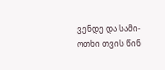ვენდე და სამი-ოთხი თვის წინ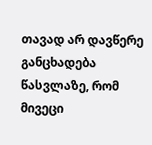თავად არ დავწერე განცხადება წასვლაზე, რომ მივეცი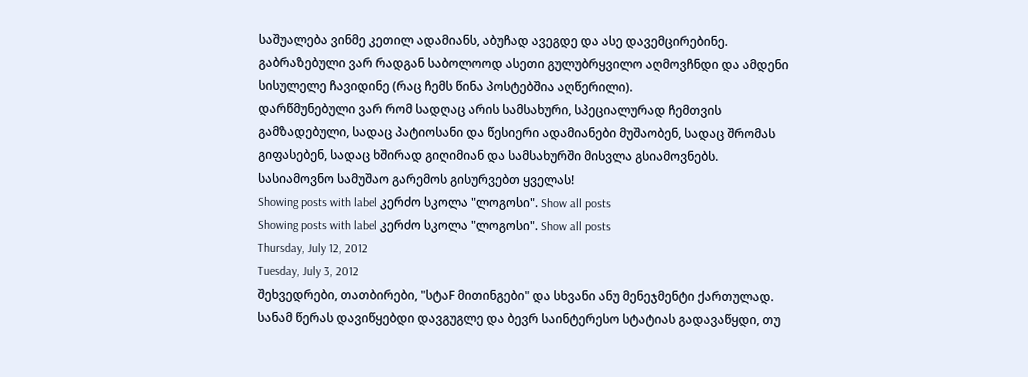საშუალება ვინმე კეთილ ადამიანს, აბუჩად ავეგდე და ასე დავემცირებინე. გაბრაზებული ვარ რადგან საბოლოოდ ასეთი გულუბრყვილო აღმოვჩნდი და ამდენი სისულელე ჩავიდინე (რაც ჩემს წინა პოსტებშია აღწერილი).
დარწმუნებული ვარ რომ სადღაც არის სამსახური, სპეციალურად ჩემთვის გამზადებული, სადაც პატიოსანი და წესიერი ადამიანები მუშაობენ, სადაც შრომას გიფასებენ, სადაც ხშირად გიღიმიან და სამსახურში მისვლა გსიამოვნებს.
სასიამოვნო სამუშაო გარემოს გისურვებთ ყველას!
Showing posts with label კერძო სკოლა "ლოგოსი". Show all posts
Showing posts with label კერძო სკოლა "ლოგოსი". Show all posts
Thursday, July 12, 2012
Tuesday, July 3, 2012
შეხვედრები, თათბირები, "სტაF მითინგები" და სხვანი ანუ მენეჯმენტი ქართულად.
სანამ წერას დავიწყებდი დავგუგლე და ბევრ საინტერესო სტატიას გადავაწყდი, თუ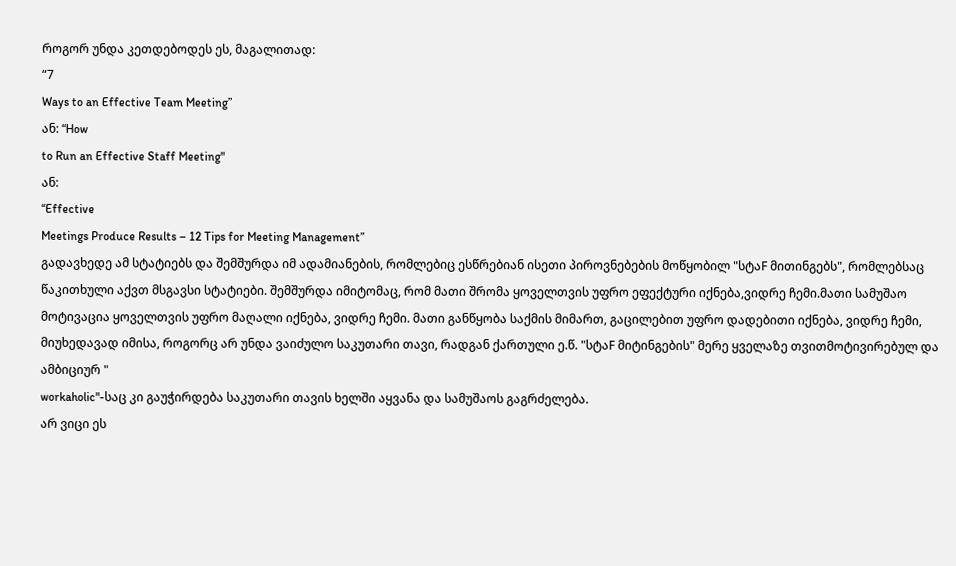როგორ უნდა კეთდებოდეს ეს, მაგალითად:
“7
Ways to an Effective Team Meeting”
ან: “How
to Run an Effective Staff Meeting"
ან:
“Effective
Meetings Produce Results – 12 Tips for Meeting Management”
გადავხედე ამ სტატიებს და შემშურდა იმ ადამიანების, რომლებიც ესწრებიან ისეთი პიროვნებების მოწყობილ "სტაF მითინგებს", რომლებსაც წაკითხული აქვთ მსგავსი სტატიები. შემშურდა იმიტომაც, რომ მათი შრომა ყოველთვის უფრო ეფექტური იქნება,ვიდრე ჩემი.მათი სამუშაო მოტივაცია ყოველთვის უფრო მაღალი იქნება, ვიდრე ჩემი. მათი განწყობა საქმის მიმართ, გაცილებით უფრო დადებითი იქნება, ვიდრე ჩემი, მიუხედავად იმისა, როგორც არ უნდა ვაიძულო საკუთარი თავი, რადგან ქართული ე.წ. "სტაF მიტინგების" მერე ყველაზე თვითმოტივირებულ და ამბიციურ "
workaholic"-საც კი გაუჭირდება საკუთარი თავის ხელში აყვანა და სამუშაოს გაგრძელება.
არ ვიცი ეს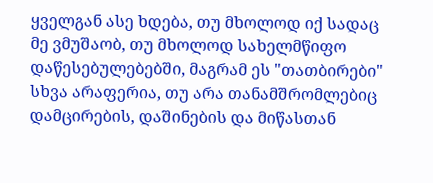ყველგან ასე ხდება, თუ მხოლოდ იქ სადაც მე ვმუშაობ, თუ მხოლოდ სახელმწიფო დაწესებულებებში, მაგრამ ეს "თათბირები" სხვა არაფერია, თუ არა თანამშრომლებიც დამცირების, დაშინების და მიწასთან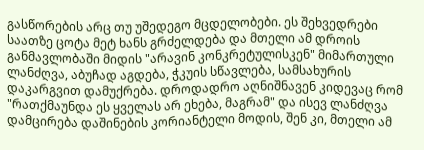გასწორების არც თუ უშედეგო მცდელობები. ეს შეხვედრები საათზე ცოტა მეტ ხანს გრძელდება და მთელი ამ დროის განმავლობაში მიდის "არავინ კონკრეტულისკენ" მიმართული ლანძღვა, აბუჩად აგდება, ჭკუის სწავლება, სამსახურის დაკარგვით დამუქრება. დროდადრო აღნიშნავენ კიდევაც რომ "რათქმაუნდა ეს ყველას არ ეხება, მაგრამ" და ისევ ლანძღვა დამცირება დაშინების კორიანტელი მოდის, შენ კი, მთელი ამ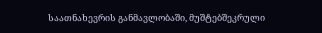საათნახევრის განმავლობაში, მუშტებშეკრული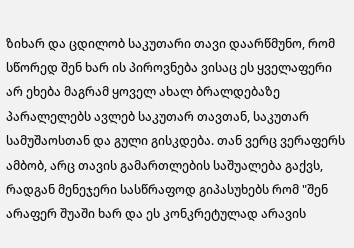ზიხარ და ცდილობ საკუთარი თავი დაარწმუნო, რომ სწორედ შენ ხარ ის პიროვნება ვისაც ეს ყველაფერი არ ეხება მაგრამ ყოველ ახალ ბრალდებაზე პარალელებს ავლებ საკუთარ თავთან, საკუთარ სამუშაოსთან და გული გისკდება. თან ვერც ვერაფერს ამბობ, არც თავის გამართლების საშუალება გაქვს, რადგან მენეჯერი სასწრაფოდ გიპასუხებს რომ "შენ არაფერ შუაში ხარ და ეს კონკრეტულად არავის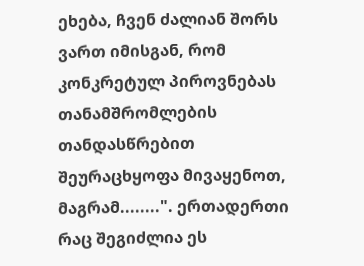ეხება, ჩვენ ძალიან შორს ვართ იმისგან, რომ კონკრეტულ პიროვნებას თანამშრომლების თანდასწრებით შეურაცხყოფა მივაყენოთ, მაგრამ........". ერთადერთი რაც შეგიძლია ეს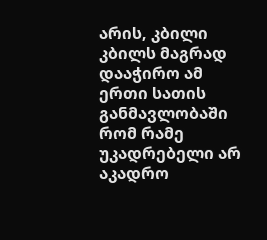არის, კბილი კბილს მაგრად დააჭირო ამ ერთი სათის განმავლობაში რომ რამე უკადრებელი არ აკადრო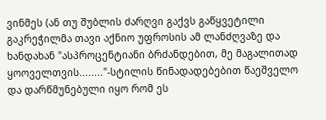ვინმეს (ან თუ შუბლის ძარღვი გაქვს გაწყვეტილი გაკრეჭილმა თავი აქნიო უფროსის ამ ლანძღვაზე და ხანდახან "ასპროცენტიანი ბრძანდებით, მე მაგალითად ყოოველთვის........"-სტილის წინადადებებით წაეშველო და დარწმუნებული იყო რომ ეს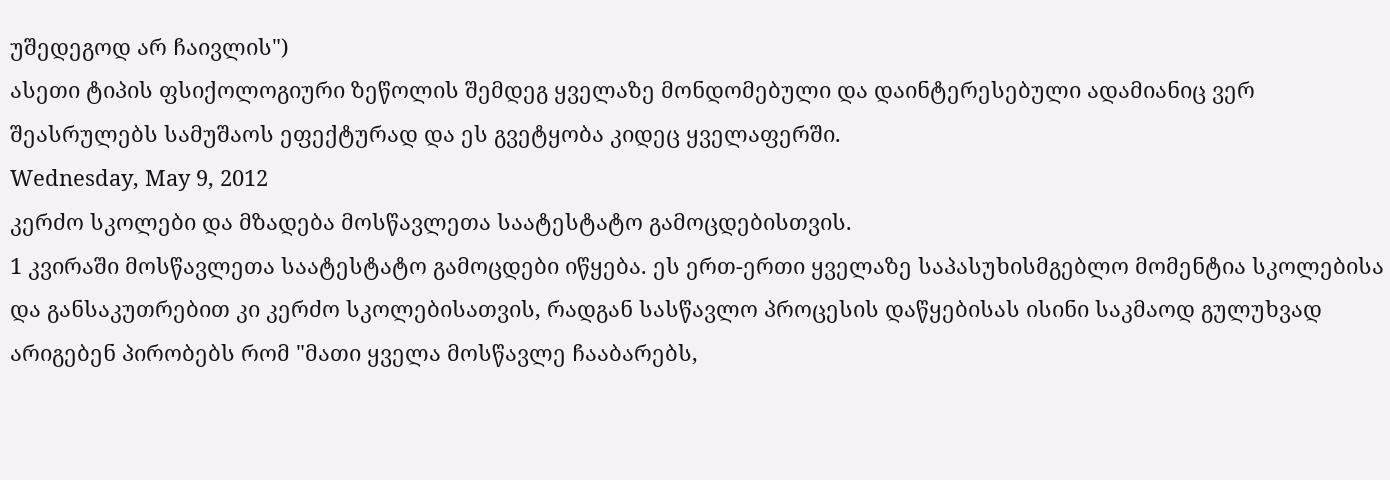უშედეგოდ არ ჩაივლის")
ასეთი ტიპის ფსიქოლოგიური ზეწოლის შემდეგ ყველაზე მონდომებული და დაინტერესებული ადამიანიც ვერ შეასრულებს სამუშაოს ეფექტურად და ეს გვეტყობა კიდეც ყველაფერში.
Wednesday, May 9, 2012
კერძო სკოლები და მზადება მოსწავლეთა საატესტატო გამოცდებისთვის.
1 კვირაში მოსწავლეთა საატესტატო გამოცდები იწყება. ეს ერთ-ერთი ყველაზე საპასუხისმგებლო მომენტია სკოლებისა და განსაკუთრებით კი კერძო სკოლებისათვის, რადგან სასწავლო პროცესის დაწყებისას ისინი საკმაოდ გულუხვად არიგებენ პირობებს რომ "მათი ყველა მოსწავლე ჩააბარებს,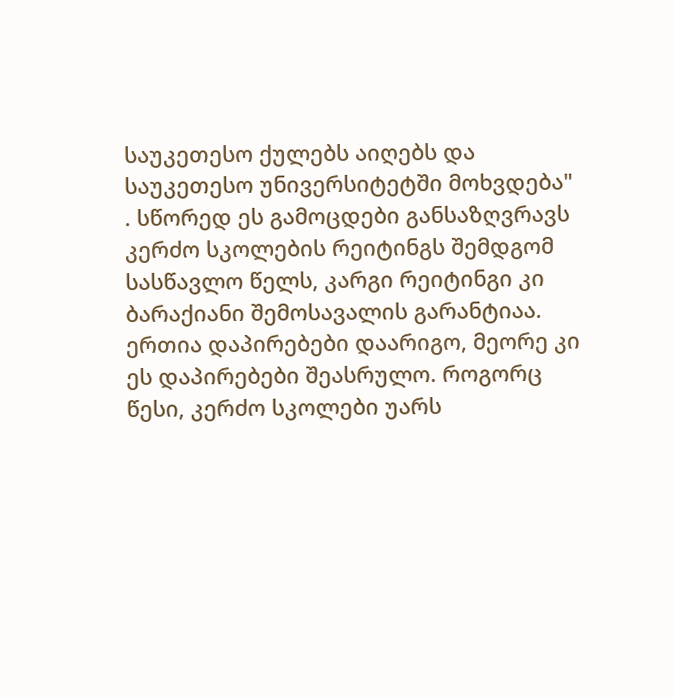საუკეთესო ქულებს აიღებს და საუკეთესო უნივერსიტეტში მოხვდება" . სწორედ ეს გამოცდები განსაზღვრავს კერძო სკოლების რეიტინგს შემდგომ სასწავლო წელს, კარგი რეიტინგი კი ბარაქიანი შემოსავალის გარანტიაა.
ერთია დაპირებები დაარიგო, მეორე კი ეს დაპირებები შეასრულო. როგორც წესი, კერძო სკოლები უარს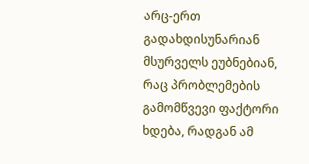არც-ერთ გადახდისუნარიან მსურველს ეუბნებიან, რაც პრობლემების გამომწვევი ფაქტორი ხდება, რადგან ამ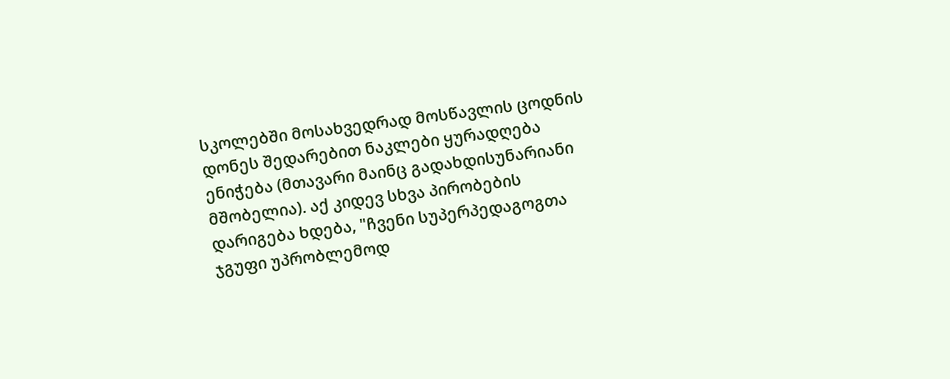სკოლებში მოსახვედრად მოსწავლის ცოდნის დონეს შედარებით ნაკლები ყურადღება ენიჭება (მთავარი მაინც გადახდისუნარიანი მშობელია). აქ კიდევ სხვა პირობების დარიგება ხდება, "ჩვენი სუპერპედაგოგთა ჯგუფი უპრობლემოდ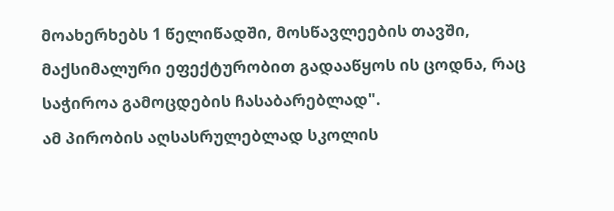მოახერხებს 1 წელიწადში, მოსწავლეების თავში, მაქსიმალური ეფექტურობით გადააწყოს ის ცოდნა, რაც საჭიროა გამოცდების ჩასაბარებლად".
ამ პირობის აღსასრულებლად სკოლის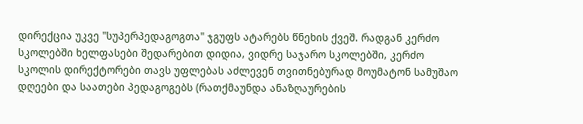დირექცია უკვე "სუპერპედაგოგთა" ჯგუფს ატარებს წნეხის ქვეშ. რადგან კერძო სკოლებში ხელფასები შედარებით დიდია, ვიდრე საჯარო სკოლებში, კერძო სკოლის დირექტორები თავს უფლებას აძლევენ თვითნებურად მოუმატონ სამუშაო დღეები და საათები პედაგოგებს (რათქმაუნდა ანაზღაურების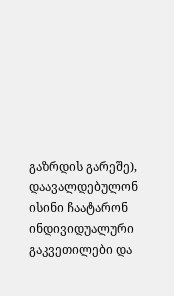გაზრდის გარეშე), დაავალდებულონ ისინი ჩაატარონ ინდივიდუალური გაკვეთილები და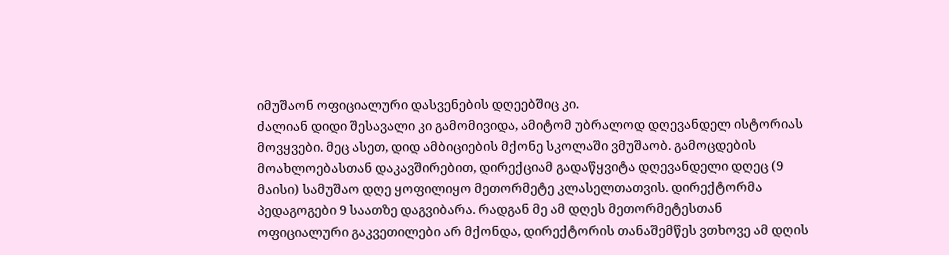იმუშაონ ოფიციალური დასვენების დღეებშიც კი.
ძალიან დიდი შესავალი კი გამომივიდა, ამიტომ უბრალოდ დღევანდელ ისტორიას მოვყვები. მეც ასეთ, დიდ ამბიციების მქონე სკოლაში ვმუშაობ. გამოცდების მოახლოებასთან დაკავშირებით, დირექციამ გადაწყვიტა დღევანდელი დღეც (9 მაისი) სამუშაო დღე ყოფილიყო მეთორმეტე კლასელთათვის. დირექტორმა პედაგოგები 9 საათზე დაგვიბარა. რადგან მე ამ დღეს მეთორმეტესთან ოფიციალური გაკვეთილები არ მქონდა, დირექტორის თანაშემწეს ვთხოვე ამ დღის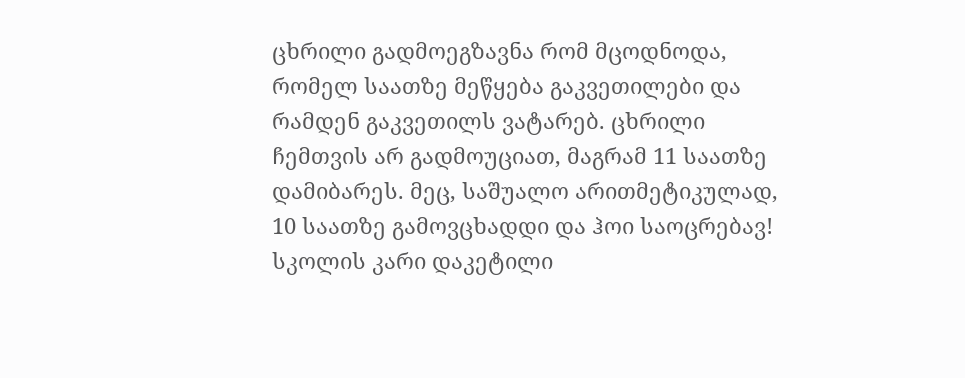ცხრილი გადმოეგზავნა რომ მცოდნოდა, რომელ საათზე მეწყება გაკვეთილები და რამდენ გაკვეთილს ვატარებ. ცხრილი ჩემთვის არ გადმოუციათ, მაგრამ 11 საათზე დამიბარეს. მეც, საშუალო არითმეტიკულად, 10 საათზე გამოვცხადდი და ჰოი საოცრებავ! სკოლის კარი დაკეტილი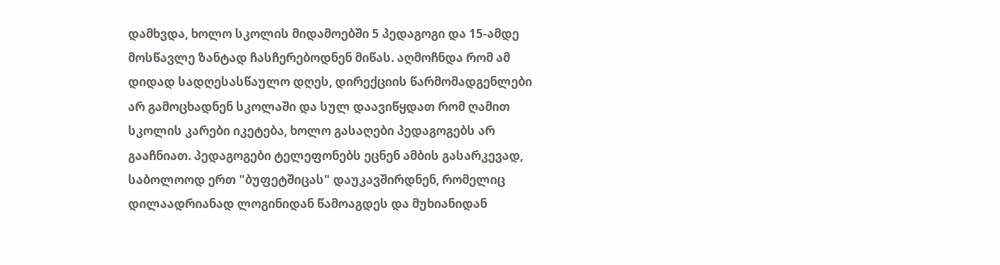დამხვდა, ხოლო სკოლის მიდამოებში 5 პედაგოგი და 15-ამდე მოსწავლე ზანტად ჩასჩერებოდნენ მიწას. აღმოჩნდა რომ ამ დიდად სადღესასწაულო დღეს, დირექციის წარმომადგენლები არ გამოცხადნენ სკოლაში და სულ დაავიწყდათ რომ ღამით სკოლის კარები იკეტება, ხოლო გასაღები პედაგოგებს არ გააჩნიათ. პედაგოგები ტელეფონებს ეცნენ ამბის გასარკევად, საბოლოოდ ერთ "ბუფეტშიცას" დაუკავშირდნენ, რომელიც დილაადრიანად ლოგინიდან წამოაგდეს და მუხიანიდან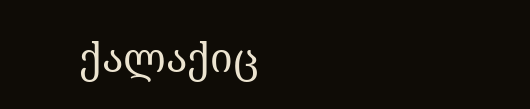ქალაქიც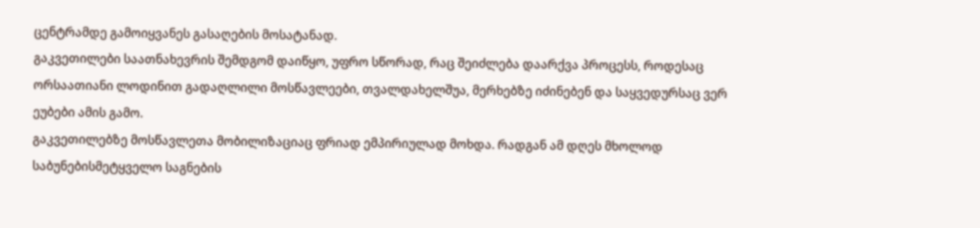ცენტრამდე გამოიყვანეს გასაღების მოსატანად.
გაკვეთილები საათნახევრის შემდგომ დაიწყო, უფრო სწორად, რაც შეიძლება დაარქვა პროცესს, როდესაც ორსაათიანი ლოდინით გადაღლილი მოსწავლეები, თვალდახელშუა, მერხებზე იძინებენ და საყვედურსაც ვერ ეუბები ამის გამო.
გაკვეთილებზე მოსწავლეთა მობილიზაციაც ფრიად ემპირიულად მოხდა. რადგან ამ დღეს მხოლოდ საბუნებისმეტყველო საგნების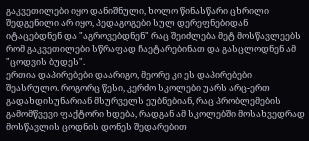გაკვეთილები იყო დანიშნული, ხოლო წინასწარი ცხრილი შედგენილი არ იყო, პედაგოგები სულ დერეფნებიდან იტაცებდნენ და "აგროვებდნენ" რაც შეიძლება მეტ მოსწავლეებს რომ გაკვეთილები სწრაფად ჩაეტარებინათ და გასცლოდნენ ამ "ცოდვის ბუდეს".
ერთია დაპირებები დაარიგო, მეორე კი ეს დაპირებები შეასრულო. როგორც წესი, კერძო სკოლები უარს არც-ერთ გადახდისუნარიან მსურველს ეუბნებიან, რაც პრობლემების გამომწვევი ფაქტორი ხდება, რადგან ამ სკოლებში მოსახვედრად მოსწავლის ცოდნის დონეს შედარებით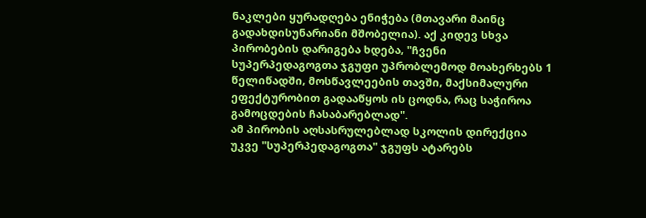ნაკლები ყურადღება ენიჭება (მთავარი მაინც გადახდისუნარიანი მშობელია). აქ კიდევ სხვა პირობების დარიგება ხდება, "ჩვენი სუპერპედაგოგთა ჯგუფი უპრობლემოდ მოახერხებს 1 წელიწადში, მოსწავლეების თავში, მაქსიმალური ეფექტურობით გადააწყოს ის ცოდნა, რაც საჭიროა გამოცდების ჩასაბარებლად".
ამ პირობის აღსასრულებლად სკოლის დირექცია უკვე "სუპერპედაგოგთა" ჯგუფს ატარებს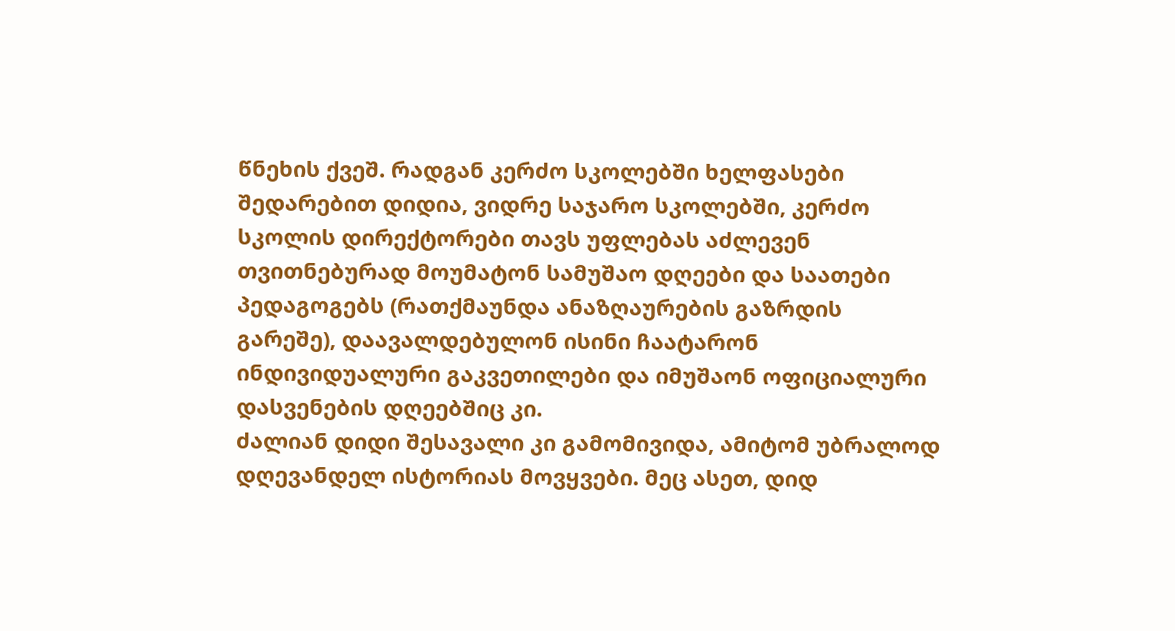წნეხის ქვეშ. რადგან კერძო სკოლებში ხელფასები შედარებით დიდია, ვიდრე საჯარო სკოლებში, კერძო სკოლის დირექტორები თავს უფლებას აძლევენ თვითნებურად მოუმატონ სამუშაო დღეები და საათები პედაგოგებს (რათქმაუნდა ანაზღაურების გაზრდის გარეშე), დაავალდებულონ ისინი ჩაატარონ ინდივიდუალური გაკვეთილები და იმუშაონ ოფიციალური დასვენების დღეებშიც კი.
ძალიან დიდი შესავალი კი გამომივიდა, ამიტომ უბრალოდ დღევანდელ ისტორიას მოვყვები. მეც ასეთ, დიდ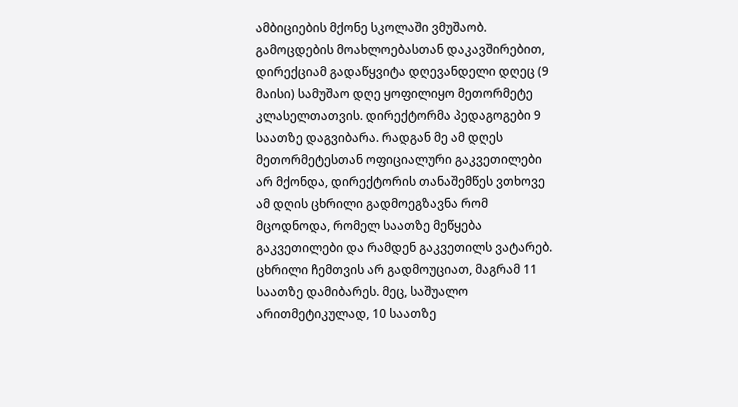ამბიციების მქონე სკოლაში ვმუშაობ. გამოცდების მოახლოებასთან დაკავშირებით, დირექციამ გადაწყვიტა დღევანდელი დღეც (9 მაისი) სამუშაო დღე ყოფილიყო მეთორმეტე კლასელთათვის. დირექტორმა პედაგოგები 9 საათზე დაგვიბარა. რადგან მე ამ დღეს მეთორმეტესთან ოფიციალური გაკვეთილები არ მქონდა, დირექტორის თანაშემწეს ვთხოვე ამ დღის ცხრილი გადმოეგზავნა რომ მცოდნოდა, რომელ საათზე მეწყება გაკვეთილები და რამდენ გაკვეთილს ვატარებ. ცხრილი ჩემთვის არ გადმოუციათ, მაგრამ 11 საათზე დამიბარეს. მეც, საშუალო არითმეტიკულად, 10 საათზე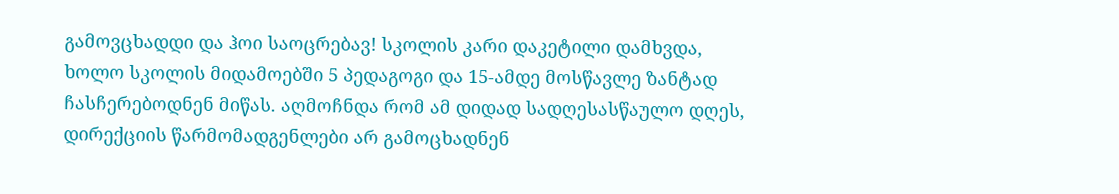გამოვცხადდი და ჰოი საოცრებავ! სკოლის კარი დაკეტილი დამხვდა, ხოლო სკოლის მიდამოებში 5 პედაგოგი და 15-ამდე მოსწავლე ზანტად ჩასჩერებოდნენ მიწას. აღმოჩნდა რომ ამ დიდად სადღესასწაულო დღეს, დირექციის წარმომადგენლები არ გამოცხადნენ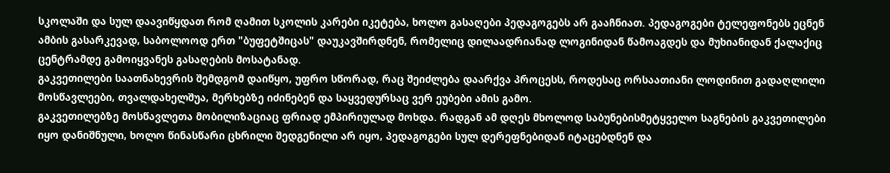სკოლაში და სულ დაავიწყდათ რომ ღამით სკოლის კარები იკეტება, ხოლო გასაღები პედაგოგებს არ გააჩნიათ. პედაგოგები ტელეფონებს ეცნენ ამბის გასარკევად, საბოლოოდ ერთ "ბუფეტშიცას" დაუკავშირდნენ, რომელიც დილაადრიანად ლოგინიდან წამოაგდეს და მუხიანიდან ქალაქიც ცენტრამდე გამოიყვანეს გასაღების მოსატანად.
გაკვეთილები საათნახევრის შემდგომ დაიწყო, უფრო სწორად, რაც შეიძლება დაარქვა პროცესს, როდესაც ორსაათიანი ლოდინით გადაღლილი მოსწავლეები, თვალდახელშუა, მერხებზე იძინებენ და საყვედურსაც ვერ ეუბები ამის გამო.
გაკვეთილებზე მოსწავლეთა მობილიზაციაც ფრიად ემპირიულად მოხდა. რადგან ამ დღეს მხოლოდ საბუნებისმეტყველო საგნების გაკვეთილები იყო დანიშნული, ხოლო წინასწარი ცხრილი შედგენილი არ იყო, პედაგოგები სულ დერეფნებიდან იტაცებდნენ და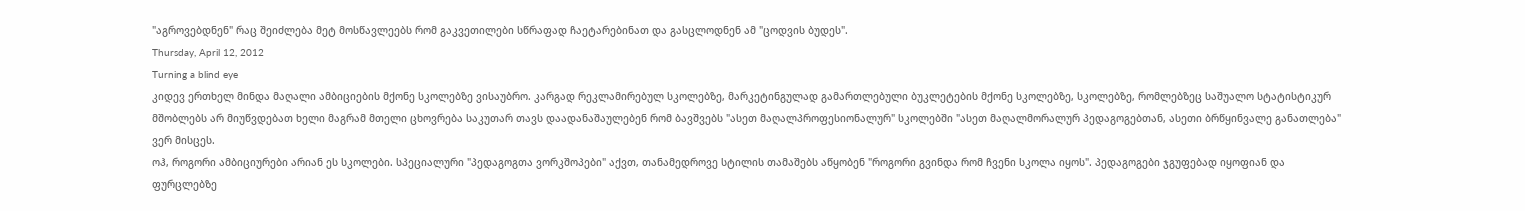"აგროვებდნენ" რაც შეიძლება მეტ მოსწავლეებს რომ გაკვეთილები სწრაფად ჩაეტარებინათ და გასცლოდნენ ამ "ცოდვის ბუდეს".
Thursday, April 12, 2012
Turning a blind eye
კიდევ ერთხელ მინდა მაღალი ამბიციების მქონე სკოლებზე ვისაუბრო. კარგად რეკლამირებულ სკოლებზე, მარკეტინგულად გამართლებული ბუკლეტების მქონე სკოლებზე, სკოლებზე, რომლებზეც საშუალო სტატისტიკურ მშობლებს არ მიუწვდებათ ხელი მაგრამ მთელი ცხოვრება საკუთარ თავს დაადანაშაულებენ რომ ბავშვებს "ასეთ მაღალპროფესიონალურ" სკოლებში "ასეთ მაღალმორალურ პედაგოგებთან, ასეთი ბრწყინვალე განათლება" ვერ მისცეს.
ოჰ, როგორი ამბიციურები არიან ეს სკოლები. სპეციალური "პედაგოგთა ვორკშოპები" აქვთ, თანამედროვე სტილის თამაშებს აწყობენ "როგორი გვინდა რომ ჩვენი სკოლა იყოს". პედაგოგები ჯგუფებად იყოფიან და ფურცლებზე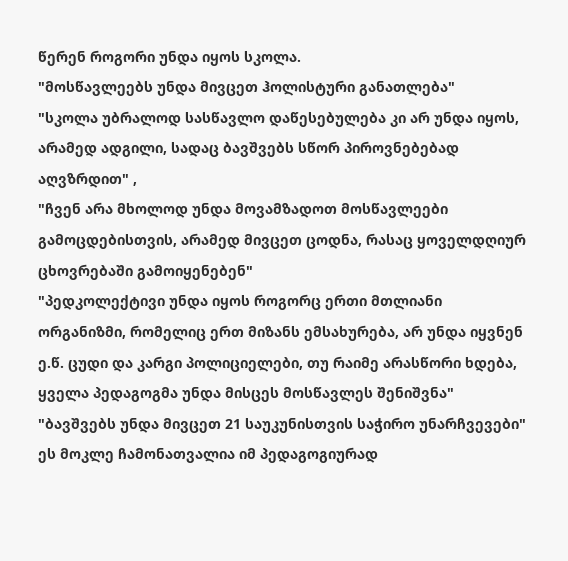წერენ როგორი უნდა იყოს სკოლა.
"მოსწავლეებს უნდა მივცეთ ჰოლისტური განათლება"
"სკოლა უბრალოდ სასწავლო დაწესებულება კი არ უნდა იყოს, არამედ ადგილი, სადაც ბავშვებს სწორ პიროვნებებად აღვზრდით" ,
"ჩვენ არა მხოლოდ უნდა მოვამზადოთ მოსწავლეები გამოცდებისთვის, არამედ მივცეთ ცოდნა, რასაც ყოველდღიურ ცხოვრებაში გამოიყენებენ"
"პედკოლექტივი უნდა იყოს როგორც ერთი მთლიანი ორგანიზმი, რომელიც ერთ მიზანს ემსახურება, არ უნდა იყვნენ ე.წ. ცუდი და კარგი პოლიციელები, თუ რაიმე არასწორი ხდება, ყველა პედაგოგმა უნდა მისცეს მოსწავლეს შენიშვნა"
"ბავშვებს უნდა მივცეთ 21 საუკუნისთვის საჭირო უნარჩვევები"
ეს მოკლე ჩამონათვალია იმ პედაგოგიურად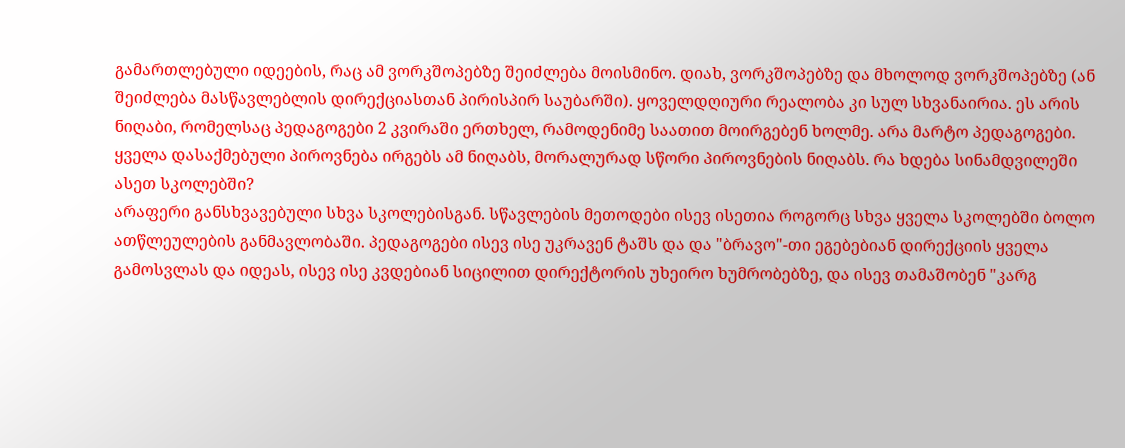გამართლებული იდეების, რაც ამ ვორკშოპებზე შეიძლება მოისმინო. დიახ, ვორკშოპებზე და მხოლოდ ვორკშოპებზე (ან შეიძლება მასწავლებლის დირექციასთან პირისპირ საუბარში). ყოველდღიური რეალობა კი სულ სხვანაირია. ეს არის ნიღაბი, რომელსაც პედაგოგები 2 კვირაში ერთხელ, რამოდენიმე საათით მოირგებენ ხოლმე. არა მარტო პედაგოგები. ყველა დასაქმებული პიროვნება ირგებს ამ ნიღაბს, მორალურად სწორი პიროვნების ნიღაბს. რა ხდება სინამდვილეში ასეთ სკოლებში?
არაფერი განსხვავებული სხვა სკოლებისგან. სწავლების მეთოდები ისევ ისეთია როგორც სხვა ყველა სკოლებში ბოლო ათწლეულების განმავლობაში. პედაგოგები ისევ ისე უკრავენ ტაშს და და "ბრავო"-თი ეგებებიან დირექციის ყველა გამოსვლას და იდეას, ისევ ისე კვდებიან სიცილით დირექტორის უხეირო ხუმრობებზე, და ისევ თამაშობენ "კარგ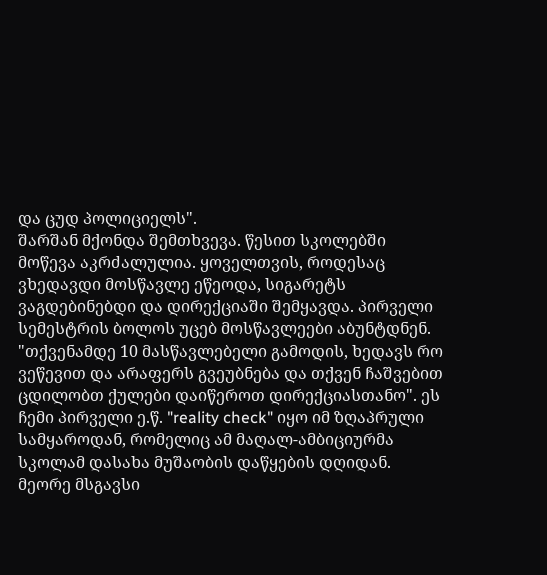და ცუდ პოლიციელს".
შარშან მქონდა შემთხვევა. წესით სკოლებში მოწევა აკრძალულია. ყოველთვის, როდესაც ვხედავდი მოსწავლე ეწეოდა, სიგარეტს ვაგდებინებდი და დირექციაში შემყავდა. პირველი სემესტრის ბოლოს უცებ მოსწავლეები აბუნტდნენ. "თქვენამდე 10 მასწავლებელი გამოდის, ხედავს რო ვეწევით და არაფერს გვეუბნება და თქვენ ჩაშვებით ცდილობთ ქულები დაიწეროთ დირექციასთანო". ეს ჩემი პირველი ე.წ. "reality check" იყო იმ ზღაპრული სამყაროდან, რომელიც ამ მაღალ-ამბიციურმა სკოლამ დასახა მუშაობის დაწყების დღიდან.
მეორე მსგავსი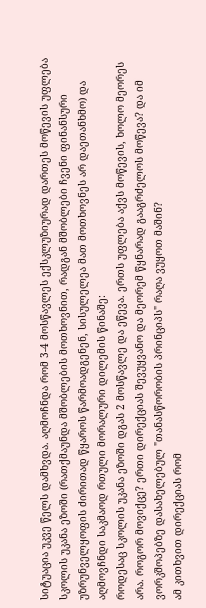სიტუაცია უკვე წელს დამხვდა. აღმოჩნდა რომ 3-4 მოსწავლეს ექსკლუზიურად დართეს მოწევის უფლება სკოლის უკანა ეზოში (რათქმაუნდა მშობლების მოთხოვნით, რადგან მშობლები ჩვენი ფინანსური უზრუნველყოფის ძირითად წყაროს წარმოადგენენ, სისულელეა მათ მოთხოვნეს არ დაეთანხმო) და აღმოვჩნდი საკმაოდ რთული მორალური დილემის წინაშე:
როდესაც სკოლის უკანა ეზოში დგას 2 მოსწავლე და ეწევა. ერთს უფლება აქვს მოწევის, ხოლო მეორეს არა. როგორ მოვიქცე? ერთი დირექციას შევუყვანო და მეორემ წყნარად გააგრძელოს მოწევა? და იმ ვორკშოპებზე დასახელებულ "თანასწორობის პრინციპს" რაღა ვუყოთ მაშინ?
ამ კითხვით დირექციას რომ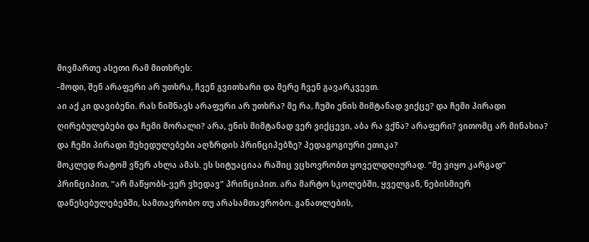მივმართე ასეთი რამ მითხრეს:
-მოდი, შენ არაფერი არ უთხრა, ჩვენ გვითხარი და მერე ჩვენ გავარკვევთ.
აი აქ კი დავიბენი. რას ნიშნავს არაფერი არ უთხრა? მე რა, ჩუმი ენის მიმტანად ვიქცე? და ჩემი პირადი ღირებულებები და ჩემი მორალი? არა, ენის მიმტანად ვერ ვიქცევი, აბა რა ვქნა? არაფერი? ვითომც არ მინახია? და ჩემი პირადი შეხედულებები აღზრდის პრინციპებზე? პედაგოგიური ეთიკა?
მოკლედ რატომ ვწერ ახლა ამას. ეს სიტუაციაა რაშიც ვცხოვრობთ ყოველდღიურად. "მე ვიყო კარგად" პრინციპით, "არ მაწყობს-ვერ ვხედავ" პრინციპით. არა მარტო სკოლებში, ყველგან, ნებისმიერ დაწესებულებებში, სამთავრობო თუ არასამთავრობო. განათლების,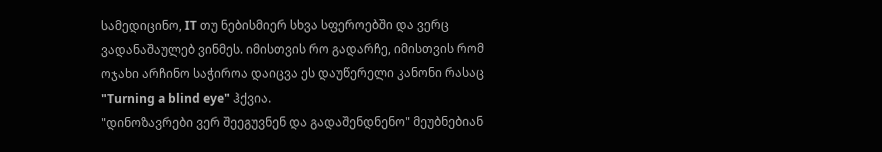სამედიცინო, IT თუ ნებისმიერ სხვა სფეროებში და ვერც ვადანაშაულებ ვინმეს. იმისთვის რო გადარჩე, იმისთვის რომ ოჯახი არჩინო საჭიროა დაიცვა ეს დაუწერელი კანონი რასაც "Turning a blind eye" ჰქვია.
"დინოზავრები ვერ შეეგუვნენ და გადაშენდნენო" მეუბნებიან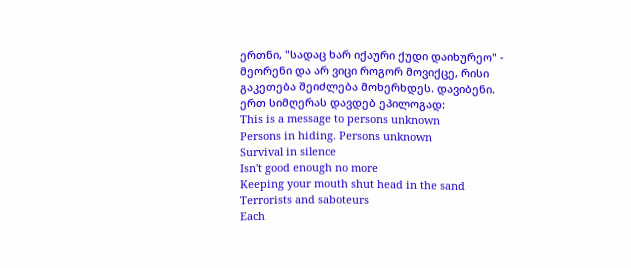ერთნი, "სადაც ხარ იქაური ქუდი დაიხურეო" - მეორენი და არ ვიცი როგორ მოვიქცე, რისი გაკეთება შეიძლება მოხერხდეს. დავიბენი.
ერთ სიმღერას დავდებ ეპილოგად:
This is a message to persons unknown
Persons in hiding. Persons unknown
Survival in silence
Isn't good enough no more
Keeping your mouth shut head in the sand
Terrorists and saboteurs
Each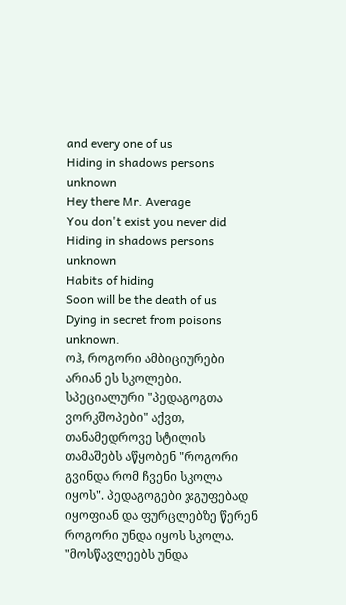and every one of us
Hiding in shadows persons unknown
Hey there Mr. Average
You don't exist you never did
Hiding in shadows persons unknown
Habits of hiding
Soon will be the death of us
Dying in secret from poisons unknown.
ოჰ, როგორი ამბიციურები არიან ეს სკოლები. სპეციალური "პედაგოგთა ვორკშოპები" აქვთ, თანამედროვე სტილის თამაშებს აწყობენ "როგორი გვინდა რომ ჩვენი სკოლა იყოს". პედაგოგები ჯგუფებად იყოფიან და ფურცლებზე წერენ როგორი უნდა იყოს სკოლა.
"მოსწავლეებს უნდა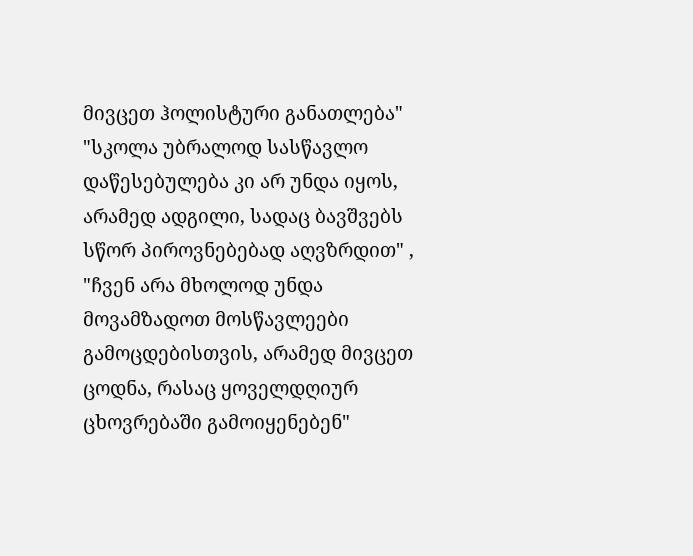მივცეთ ჰოლისტური განათლება"
"სკოლა უბრალოდ სასწავლო დაწესებულება კი არ უნდა იყოს, არამედ ადგილი, სადაც ბავშვებს სწორ პიროვნებებად აღვზრდით" ,
"ჩვენ არა მხოლოდ უნდა მოვამზადოთ მოსწავლეები გამოცდებისთვის, არამედ მივცეთ ცოდნა, რასაც ყოველდღიურ ცხოვრებაში გამოიყენებენ"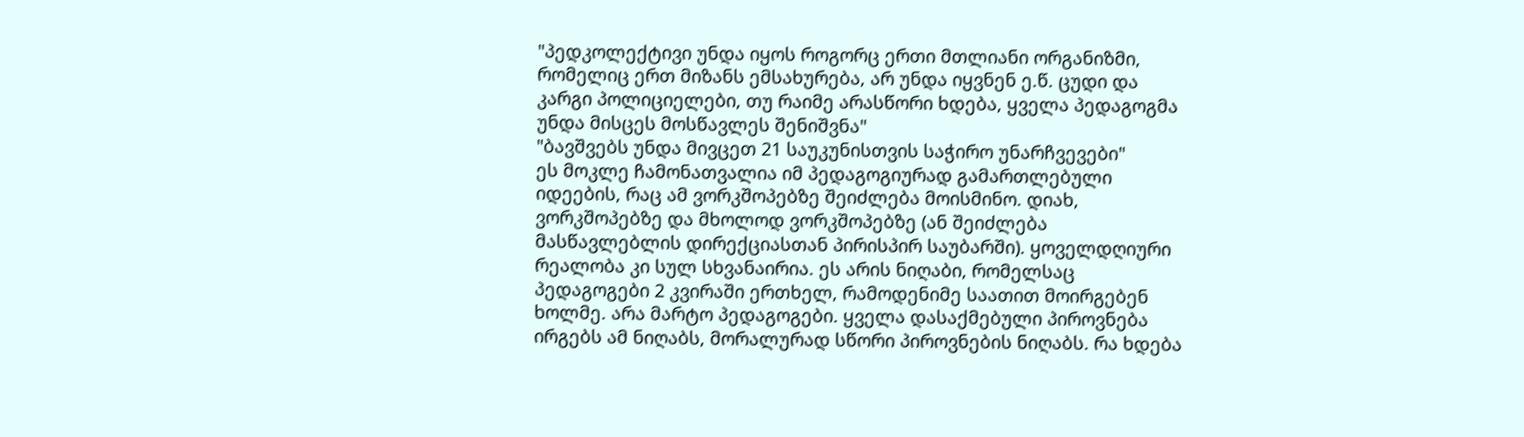"პედკოლექტივი უნდა იყოს როგორც ერთი მთლიანი ორგანიზმი, რომელიც ერთ მიზანს ემსახურება, არ უნდა იყვნენ ე.წ. ცუდი და კარგი პოლიციელები, თუ რაიმე არასწორი ხდება, ყველა პედაგოგმა უნდა მისცეს მოსწავლეს შენიშვნა"
"ბავშვებს უნდა მივცეთ 21 საუკუნისთვის საჭირო უნარჩვევები"
ეს მოკლე ჩამონათვალია იმ პედაგოგიურად გამართლებული იდეების, რაც ამ ვორკშოპებზე შეიძლება მოისმინო. დიახ, ვორკშოპებზე და მხოლოდ ვორკშოპებზე (ან შეიძლება მასწავლებლის დირექციასთან პირისპირ საუბარში). ყოველდღიური რეალობა კი სულ სხვანაირია. ეს არის ნიღაბი, რომელსაც პედაგოგები 2 კვირაში ერთხელ, რამოდენიმე საათით მოირგებენ ხოლმე. არა მარტო პედაგოგები. ყველა დასაქმებული პიროვნება ირგებს ამ ნიღაბს, მორალურად სწორი პიროვნების ნიღაბს. რა ხდება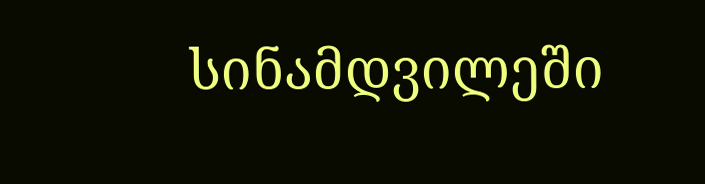სინამდვილეში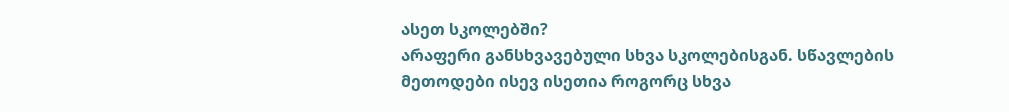ასეთ სკოლებში?
არაფერი განსხვავებული სხვა სკოლებისგან. სწავლების მეთოდები ისევ ისეთია როგორც სხვა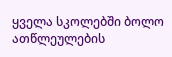ყველა სკოლებში ბოლო ათწლეულების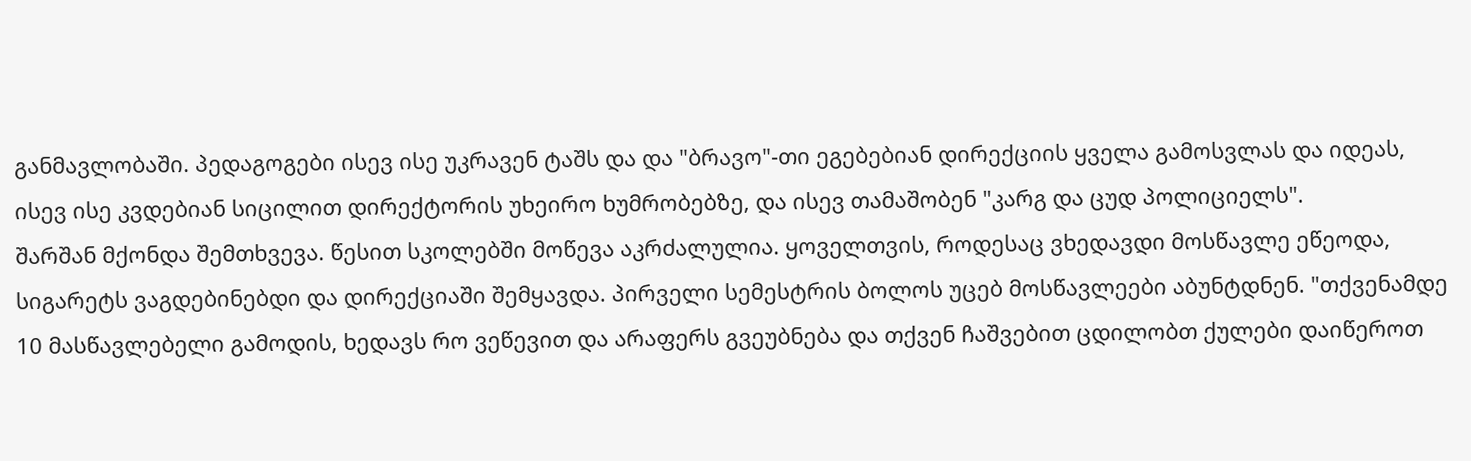განმავლობაში. პედაგოგები ისევ ისე უკრავენ ტაშს და და "ბრავო"-თი ეგებებიან დირექციის ყველა გამოსვლას და იდეას, ისევ ისე კვდებიან სიცილით დირექტორის უხეირო ხუმრობებზე, და ისევ თამაშობენ "კარგ და ცუდ პოლიციელს".
შარშან მქონდა შემთხვევა. წესით სკოლებში მოწევა აკრძალულია. ყოველთვის, როდესაც ვხედავდი მოსწავლე ეწეოდა, სიგარეტს ვაგდებინებდი და დირექციაში შემყავდა. პირველი სემესტრის ბოლოს უცებ მოსწავლეები აბუნტდნენ. "თქვენამდე 10 მასწავლებელი გამოდის, ხედავს რო ვეწევით და არაფერს გვეუბნება და თქვენ ჩაშვებით ცდილობთ ქულები დაიწეროთ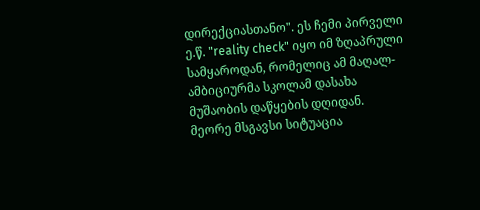დირექციასთანო". ეს ჩემი პირველი ე.წ. "reality check" იყო იმ ზღაპრული სამყაროდან, რომელიც ამ მაღალ-ამბიციურმა სკოლამ დასახა მუშაობის დაწყების დღიდან.
მეორე მსგავსი სიტუაცია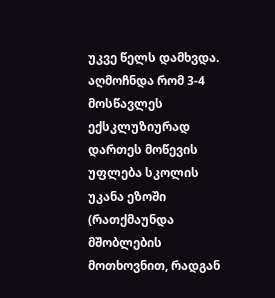უკვე წელს დამხვდა. აღმოჩნდა რომ 3-4 მოსწავლეს ექსკლუზიურად დართეს მოწევის უფლება სკოლის უკანა ეზოში (რათქმაუნდა მშობლების მოთხოვნით, რადგან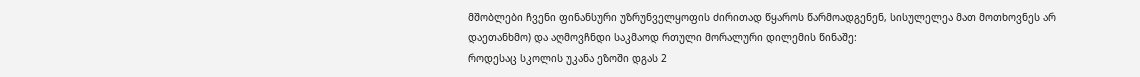მშობლები ჩვენი ფინანსური უზრუნველყოფის ძირითად წყაროს წარმოადგენენ, სისულელეა მათ მოთხოვნეს არ დაეთანხმო) და აღმოვჩნდი საკმაოდ რთული მორალური დილემის წინაშე:
როდესაც სკოლის უკანა ეზოში დგას 2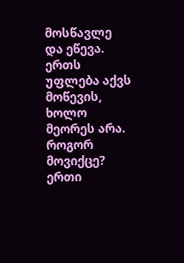მოსწავლე და ეწევა. ერთს უფლება აქვს მოწევის, ხოლო მეორეს არა. როგორ მოვიქცე? ერთი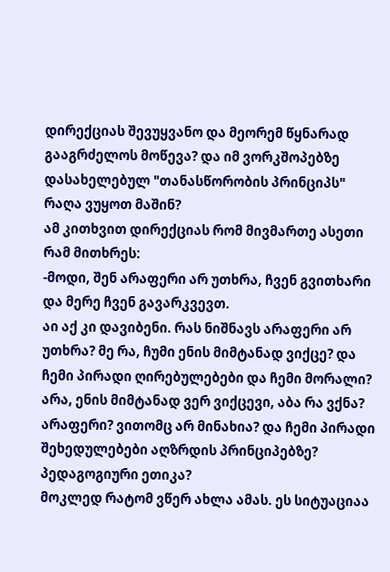დირექციას შევუყვანო და მეორემ წყნარად გააგრძელოს მოწევა? და იმ ვორკშოპებზე დასახელებულ "თანასწორობის პრინციპს" რაღა ვუყოთ მაშინ?
ამ კითხვით დირექციას რომ მივმართე ასეთი რამ მითხრეს:
-მოდი, შენ არაფერი არ უთხრა, ჩვენ გვითხარი და მერე ჩვენ გავარკვევთ.
აი აქ კი დავიბენი. რას ნიშნავს არაფერი არ უთხრა? მე რა, ჩუმი ენის მიმტანად ვიქცე? და ჩემი პირადი ღირებულებები და ჩემი მორალი? არა, ენის მიმტანად ვერ ვიქცევი, აბა რა ვქნა? არაფერი? ვითომც არ მინახია? და ჩემი პირადი შეხედულებები აღზრდის პრინციპებზე? პედაგოგიური ეთიკა?
მოკლედ რატომ ვწერ ახლა ამას. ეს სიტუაციაა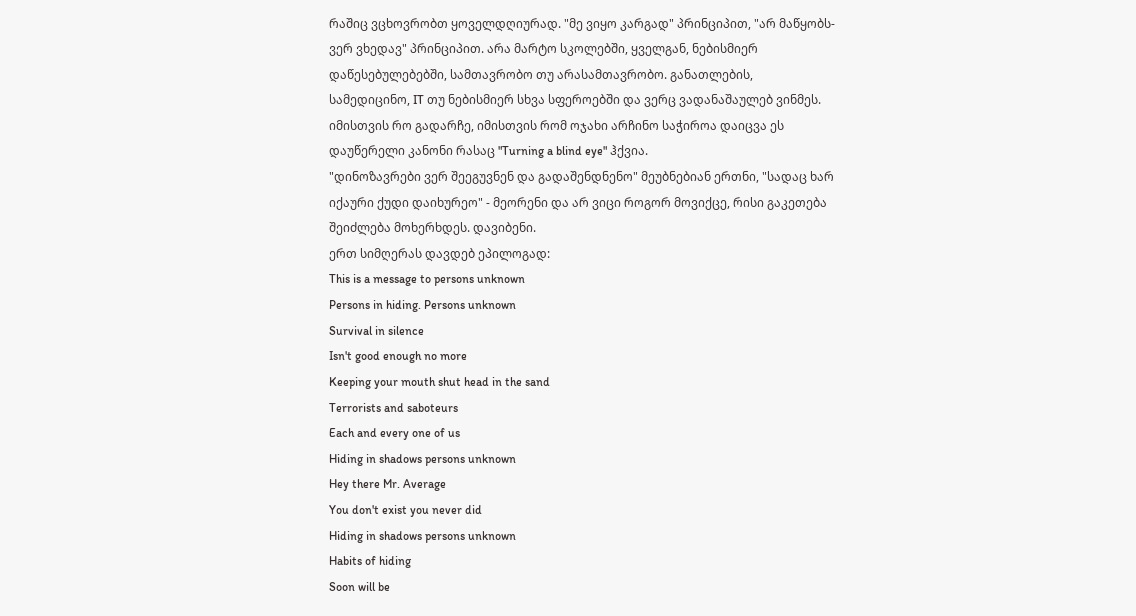რაშიც ვცხოვრობთ ყოველდღიურად. "მე ვიყო კარგად" პრინციპით, "არ მაწყობს-ვერ ვხედავ" პრინციპით. არა მარტო სკოლებში, ყველგან, ნებისმიერ დაწესებულებებში, სამთავრობო თუ არასამთავრობო. განათლების, სამედიცინო, IT თუ ნებისმიერ სხვა სფეროებში და ვერც ვადანაშაულებ ვინმეს. იმისთვის რო გადარჩე, იმისთვის რომ ოჯახი არჩინო საჭიროა დაიცვა ეს დაუწერელი კანონი რასაც "Turning a blind eye" ჰქვია.
"დინოზავრები ვერ შეეგუვნენ და გადაშენდნენო" მეუბნებიან ერთნი, "სადაც ხარ იქაური ქუდი დაიხურეო" - მეორენი და არ ვიცი როგორ მოვიქცე, რისი გაკეთება შეიძლება მოხერხდეს. დავიბენი.
ერთ სიმღერას დავდებ ეპილოგად:
This is a message to persons unknown
Persons in hiding. Persons unknown
Survival in silence
Isn't good enough no more
Keeping your mouth shut head in the sand
Terrorists and saboteurs
Each and every one of us
Hiding in shadows persons unknown
Hey there Mr. Average
You don't exist you never did
Hiding in shadows persons unknown
Habits of hiding
Soon will be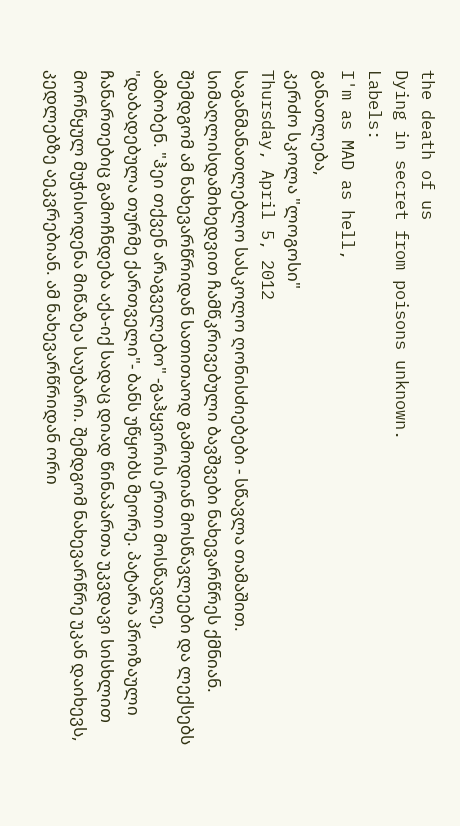the death of us
Dying in secret from poisons unknown.
Labels:
I'm as MAD as hell,
განათლება,
კერძო სკოლა "ლოგოსი"
Thursday, April 5, 2012
საგანმანათლებლო სასკოლო ღონისძიებები - სწავლა თამაშით.
სიმაღლისდამიხედვით ჩამწკრივებული ბავშვები ნახევარწრეს ქმნიან. შემდგომ ამ ნახევარწრიდან სათითაოდ გამოდიან მოსწავლეები და ლექსებს ამბობენ. "ჰეი თქვენ არაგველებო" -გაჰყვირის ერთი მოსწავლე, "დაბადებულა თურმე ქართველი"- ბანს უწყობს მეორე. პატარა პროზაული ჩანართებიც გამოჩნდება აქა-იქ სადაც დიად წინაპართა უკვდავი სისხლით მორწყულ მუჭისოდენა მიწაზეა საუბარი. შემდგომ ნახევარწრე უკან დაიხევს, კედლებზე აეკვრებიან. ამ ნახევარწრიდან ორი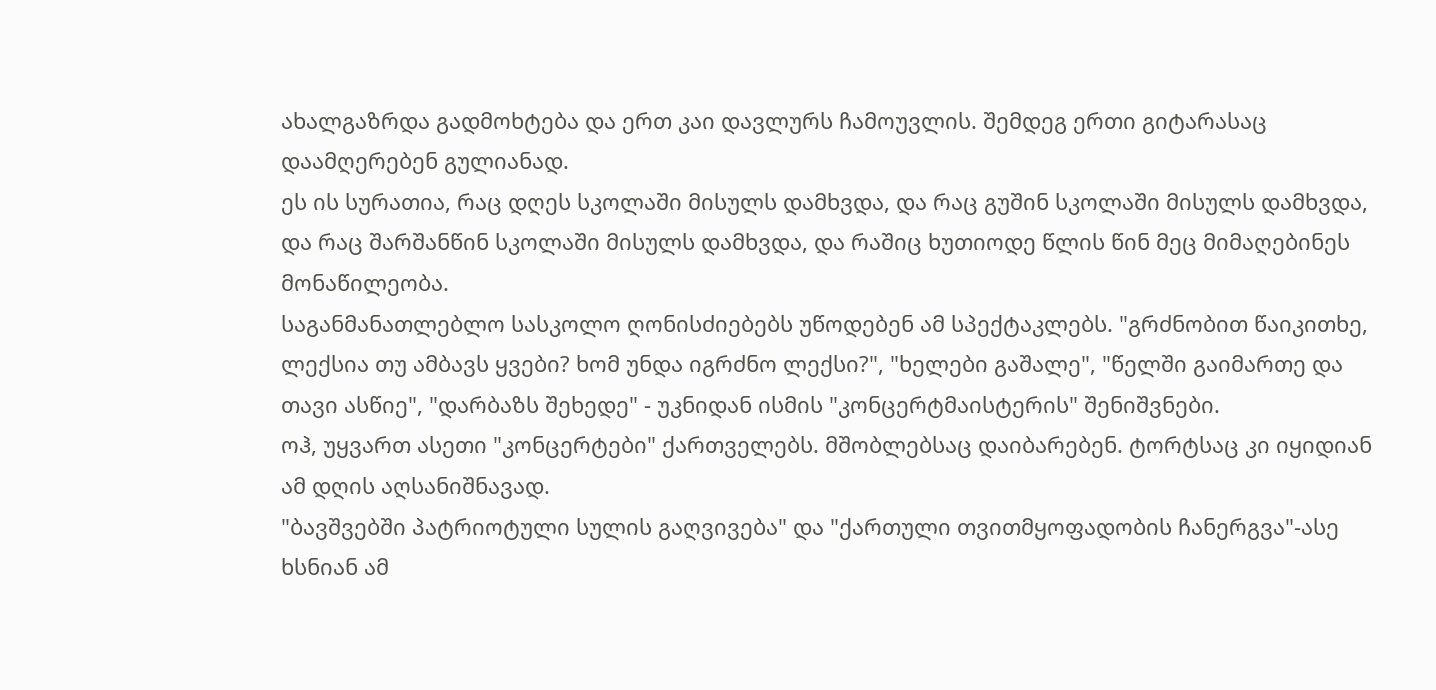ახალგაზრდა გადმოხტება და ერთ კაი დავლურს ჩამოუვლის. შემდეგ ერთი გიტარასაც დაამღერებენ გულიანად.
ეს ის სურათია, რაც დღეს სკოლაში მისულს დამხვდა, და რაც გუშინ სკოლაში მისულს დამხვდა, და რაც შარშანწინ სკოლაში მისულს დამხვდა, და რაშიც ხუთიოდე წლის წინ მეც მიმაღებინეს მონაწილეობა.
საგანმანათლებლო სასკოლო ღონისძიებებს უწოდებენ ამ სპექტაკლებს. "გრძნობით წაიკითხე, ლექსია თუ ამბავს ყვები? ხომ უნდა იგრძნო ლექსი?", "ხელები გაშალე", "წელში გაიმართე და თავი ასწიე", "დარბაზს შეხედე" - უკნიდან ისმის "კონცერტმაისტერის" შენიშვნები.
ოჰ, უყვართ ასეთი "კონცერტები" ქართველებს. მშობლებსაც დაიბარებენ. ტორტსაც კი იყიდიან ამ დღის აღსანიშნავად.
"ბავშვებში პატრიოტული სულის გაღვივება" და "ქართული თვითმყოფადობის ჩანერგვა"-ასე ხსნიან ამ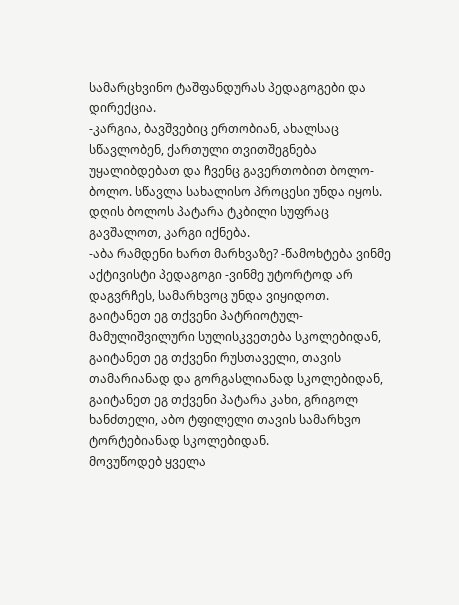სამარცხვინო ტაშფანდურას პედაგოგები და დირექცია.
-კარგია, ბავშვებიც ერთობიან, ახალსაც სწავლობენ, ქართული თვითშეგნება უყალიბდებათ და ჩვენც გავერთობით ბოლო-ბოლო. სწავლა სახალისო პროცესი უნდა იყოს. დღის ბოლოს პატარა ტკბილი სუფრაც გავშალოთ, კარგი იქნება.
-აბა რამდენი ხართ მარხვაზე? -წამოხტება ვინმე აქტივისტი პედაგოგი -ვინმე უტორტოდ არ დაგვრჩეს, სამარხვოც უნდა ვიყიდოთ.
გაიტანეთ ეგ თქვენი პატრიოტულ-მამულიშვილური სულისკვეთება სკოლებიდან, გაიტანეთ ეგ თქვენი რუსთაველი, თავის თამარიანად და გორგასლიანად სკოლებიდან, გაიტანეთ ეგ თქვენი პატარა კახი, გრიგოლ ხანძთელი, აბო ტფილელი თავის სამარხვო ტორტებიანად სკოლებიდან.
მოვუწოდებ ყველა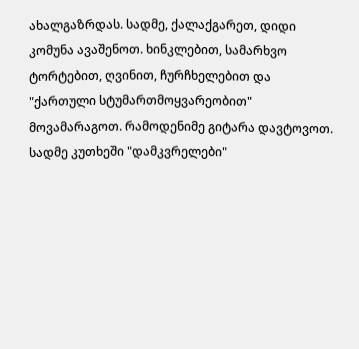ახალგაზრდას. სადმე, ქალაქგარეთ, დიდი კომუნა ავაშენოთ. ხინკლებით, სამარხვო ტორტებით, ღვინით, ჩურჩხელებით და "ქართული სტუმართმოყვარეობით" მოვამარაგოთ. რამოდენიმე გიტარა დავტოვოთ. სადმე კუთხეში "დამკვრელები"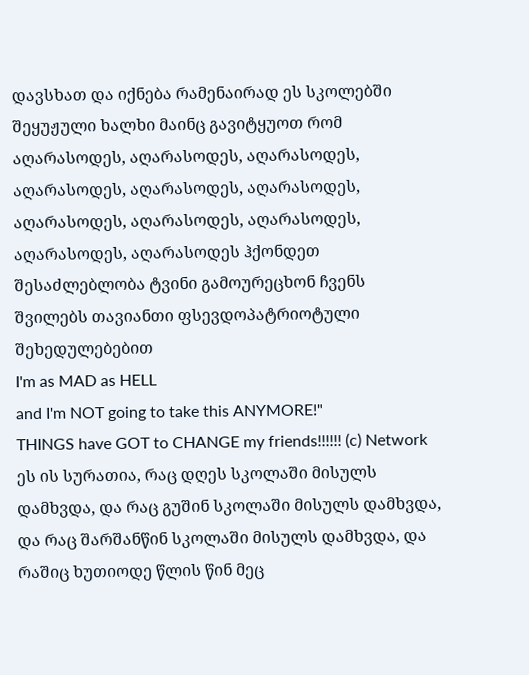დავსხათ და იქნება რამენაირად ეს სკოლებში შეყუჟული ხალხი მაინც გავიტყუოთ რომ აღარასოდეს, აღარასოდეს, აღარასოდეს, აღარასოდეს, აღარასოდეს, აღარასოდეს, აღარასოდეს, აღარასოდეს, აღარასოდეს, აღარასოდეს, აღარასოდეს ჰქონდეთ შესაძლებლობა ტვინი გამოურეცხონ ჩვენს შვილებს თავიანთი ფსევდოპატრიოტული შეხედულებებით
I'm as MAD as HELL
and I'm NOT going to take this ANYMORE!"
THINGS have GOT to CHANGE my friends!!!!!! (c) Network
ეს ის სურათია, რაც დღეს სკოლაში მისულს დამხვდა, და რაც გუშინ სკოლაში მისულს დამხვდა, და რაც შარშანწინ სკოლაში მისულს დამხვდა, და რაშიც ხუთიოდე წლის წინ მეც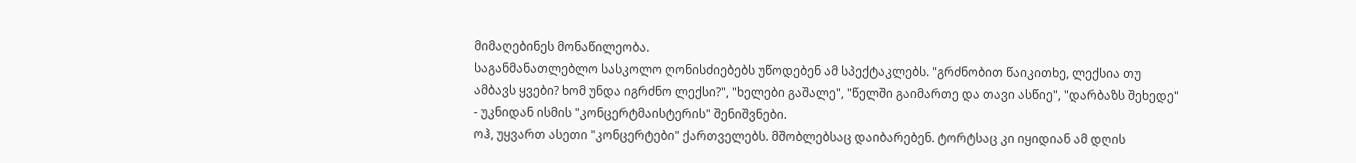მიმაღებინეს მონაწილეობა.
საგანმანათლებლო სასკოლო ღონისძიებებს უწოდებენ ამ სპექტაკლებს. "გრძნობით წაიკითხე, ლექსია თუ ამბავს ყვები? ხომ უნდა იგრძნო ლექსი?", "ხელები გაშალე", "წელში გაიმართე და თავი ასწიე", "დარბაზს შეხედე" - უკნიდან ისმის "კონცერტმაისტერის" შენიშვნები.
ოჰ, უყვართ ასეთი "კონცერტები" ქართველებს. მშობლებსაც დაიბარებენ. ტორტსაც კი იყიდიან ამ დღის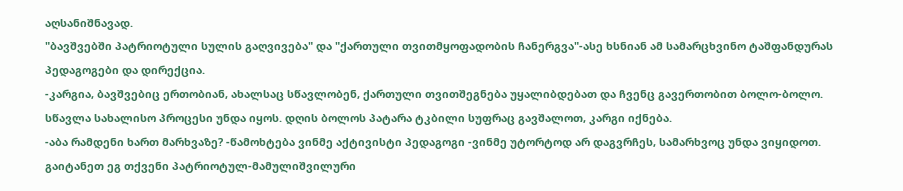აღსანიშნავად.
"ბავშვებში პატრიოტული სულის გაღვივება" და "ქართული თვითმყოფადობის ჩანერგვა"-ასე ხსნიან ამ სამარცხვინო ტაშფანდურას პედაგოგები და დირექცია.
-კარგია, ბავშვებიც ერთობიან, ახალსაც სწავლობენ, ქართული თვითშეგნება უყალიბდებათ და ჩვენც გავერთობით ბოლო-ბოლო. სწავლა სახალისო პროცესი უნდა იყოს. დღის ბოლოს პატარა ტკბილი სუფრაც გავშალოთ, კარგი იქნება.
-აბა რამდენი ხართ მარხვაზე? -წამოხტება ვინმე აქტივისტი პედაგოგი -ვინმე უტორტოდ არ დაგვრჩეს, სამარხვოც უნდა ვიყიდოთ.
გაიტანეთ ეგ თქვენი პატრიოტულ-მამულიშვილური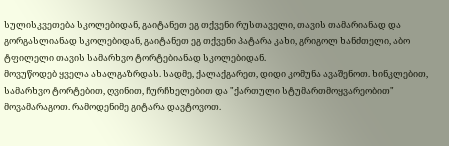სულისკვეთება სკოლებიდან, გაიტანეთ ეგ თქვენი რუსთაველი, თავის თამარიანად და გორგასლიანად სკოლებიდან, გაიტანეთ ეგ თქვენი პატარა კახი, გრიგოლ ხანძთელი, აბო ტფილელი თავის სამარხვო ტორტებიანად სკოლებიდან.
მოვუწოდებ ყველა ახალგაზრდას. სადმე, ქალაქგარეთ, დიდი კომუნა ავაშენოთ. ხინკლებით, სამარხვო ტორტებით, ღვინით, ჩურჩხელებით და "ქართული სტუმართმოყვარეობით" მოვამარაგოთ. რამოდენიმე გიტარა დავტოვოთ.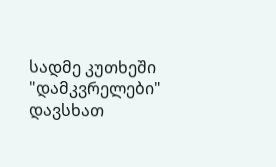სადმე კუთხეში "დამკვრელები" დავსხათ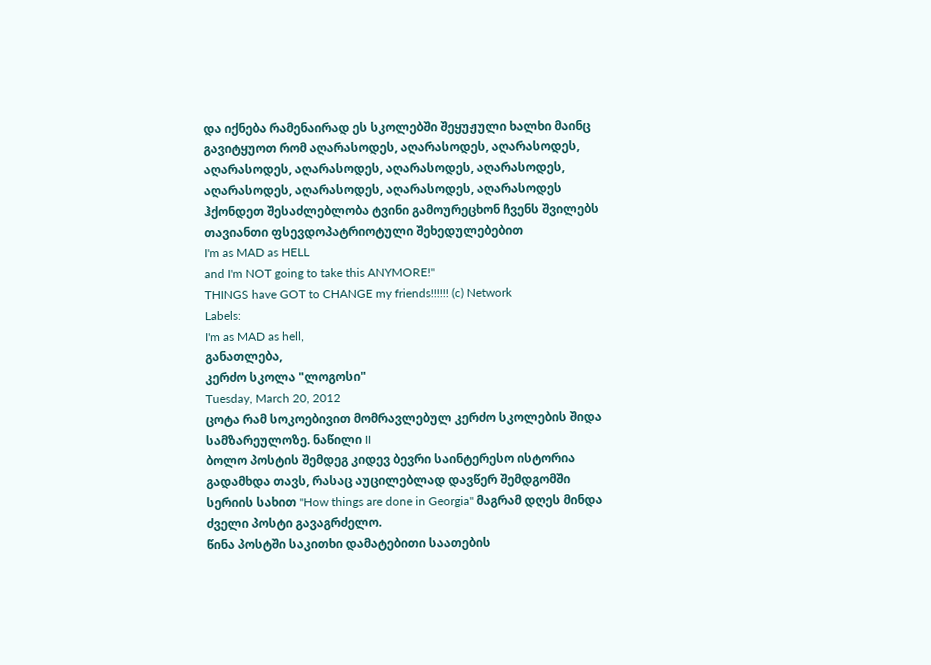და იქნება რამენაირად ეს სკოლებში შეყუჟული ხალხი მაინც გავიტყუოთ რომ აღარასოდეს, აღარასოდეს, აღარასოდეს, აღარასოდეს, აღარასოდეს, აღარასოდეს, აღარასოდეს, აღარასოდეს, აღარასოდეს, აღარასოდეს, აღარასოდეს ჰქონდეთ შესაძლებლობა ტვინი გამოურეცხონ ჩვენს შვილებს თავიანთი ფსევდოპატრიოტული შეხედულებებით
I'm as MAD as HELL
and I'm NOT going to take this ANYMORE!"
THINGS have GOT to CHANGE my friends!!!!!! (c) Network
Labels:
I'm as MAD as hell,
განათლება,
კერძო სკოლა "ლოგოსი"
Tuesday, March 20, 2012
ცოტა რამ სოკოებივით მომრავლებულ კერძო სკოლების შიდა სამზარეულოზე. ნაწილი II
ბოლო პოსტის შემდეგ კიდევ ბევრი საინტერესო ისტორია გადამხდა თავს, რასაც აუცილებლად დავწერ შემდგომში სერიის სახით "How things are done in Georgia" მაგრამ დღეს მინდა ძველი პოსტი გავაგრძელო.
წინა პოსტში საკითხი დამატებითი საათების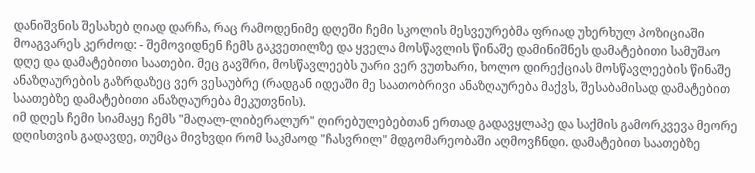დანიშვნის შესახებ ღიად დარჩა, რაც რამოდენიმე დღეში ჩემი სკოლის მესვეურებმა ფრიად უხერხულ პოზიციაში მოაგვარეს კერძოდ: - შემოვიდნენ ჩემს გაკვეთილზე და ყველა მოსწავლის წინაშე დამინიშნეს დამატებითი სამუშაო დღე და დამატებითი საათები. მეც გავშრი, მოსწავლეებს უარი ვერ ვუთხარი, ხოლო დირექციას მოსწავლეების წინაშე ანაზღაურების გაზრდაზეც ვერ ვესაუბრე (რადგან იდეაში მე საათობრივი ანაზღაურება მაქვს, შესაბამისად დამატებით საათებზე დამატებითი ანაზღაურება მეკუთვნის).
იმ დღეს ჩემი სიამაყე ჩემს "მაღალ-ლიბერალურ" ღირებულებებთან ერთად გადავყლაპე და საქმის გამორკვევა მეორე დღისთვის გადავდე, თუმცა მივხვდი რომ საკმაოდ "ჩასვრილ" მდგომარეობაში აღმოვჩნდი. დამატებით საათებზე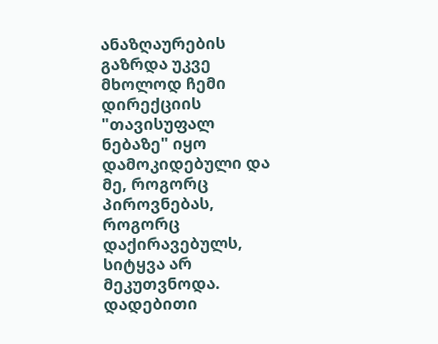ანაზღაურების გაზრდა უკვე მხოლოდ ჩემი დირექციის "თავისუფალ ნებაზე" იყო დამოკიდებული და მე, როგორც პიროვნებას, როგორც დაქირავებულს, სიტყვა არ მეკუთვნოდა. დადებითი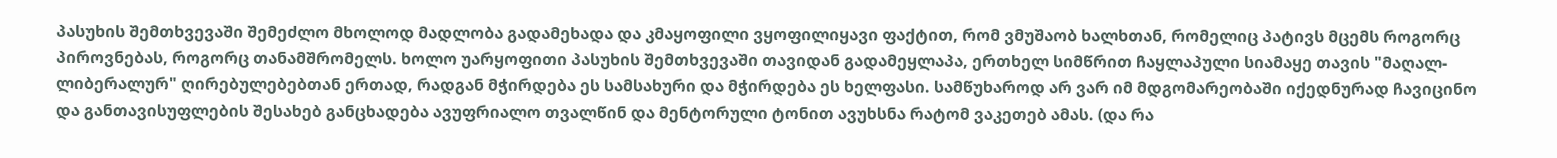პასუხის შემთხვევაში შემეძლო მხოლოდ მადლობა გადამეხადა და კმაყოფილი ვყოფილიყავი ფაქტით, რომ ვმუშაობ ხალხთან, რომელიც პატივს მცემს როგორც პიროვნებას, როგორც თანამშრომელს. ხოლო უარყოფითი პასუხის შემთხვევაში თავიდან გადამეყლაპა, ერთხელ სიმწრით ჩაყლაპული სიამაყე თავის "მაღალ-ლიბერალურ" ღირებულებებთან ერთად, რადგან მჭირდება ეს სამსახური და მჭირდება ეს ხელფასი. სამწუხაროდ არ ვარ იმ მდგომარეობაში იქედნურად ჩავიცინო და განთავისუფლების შესახებ განცხადება ავუფრიალო თვალწინ და მენტორული ტონით ავუხსნა რატომ ვაკეთებ ამას. (და რა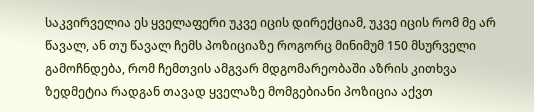საკვირველია ეს ყველაფერი უკვე იცის დირექციამ, უკვე იცის რომ მე არ წავალ, ან თუ წავალ ჩემს პოზიციაზე როგორც მინიმუმ 150 მსურველი გამოჩნდება, რომ ჩემთვის ამგვარ მდგომარეობაში აზრის კითხვა ზედმეტია რადგან თავად ყველაზე მომგებიანი პოზიცია აქვთ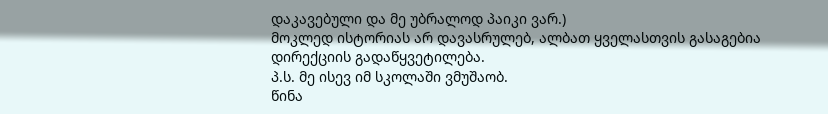დაკავებული და მე უბრალოდ პაიკი ვარ.)
მოკლედ ისტორიას არ დავასრულებ, ალბათ ყველასთვის გასაგებია დირექციის გადაწყვეტილება.
პ.ს. მე ისევ იმ სკოლაში ვმუშაობ.
წინა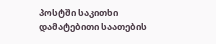პოსტში საკითხი დამატებითი საათების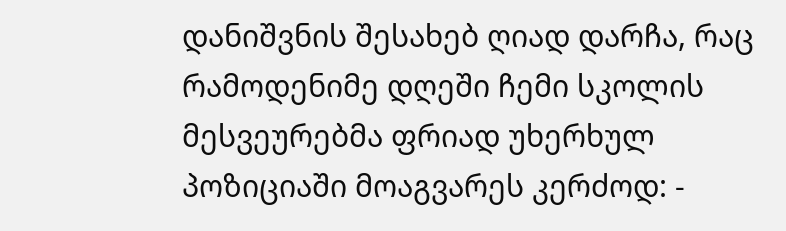დანიშვნის შესახებ ღიად დარჩა, რაც რამოდენიმე დღეში ჩემი სკოლის მესვეურებმა ფრიად უხერხულ პოზიციაში მოაგვარეს კერძოდ: -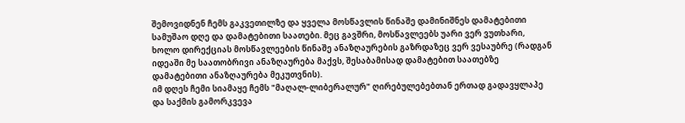შემოვიდნენ ჩემს გაკვეთილზე და ყველა მოსწავლის წინაშე დამინიშნეს დამატებითი სამუშაო დღე და დამატებითი საათები. მეც გავშრი, მოსწავლეებს უარი ვერ ვუთხარი, ხოლო დირექციას მოსწავლეების წინაშე ანაზღაურების გაზრდაზეც ვერ ვესაუბრე (რადგან იდეაში მე საათობრივი ანაზღაურება მაქვს, შესაბამისად დამატებით საათებზე დამატებითი ანაზღაურება მეკუთვნის).
იმ დღეს ჩემი სიამაყე ჩემს "მაღალ-ლიბერალურ" ღირებულებებთან ერთად გადავყლაპე და საქმის გამორკვევა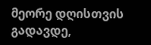მეორე დღისთვის გადავდე,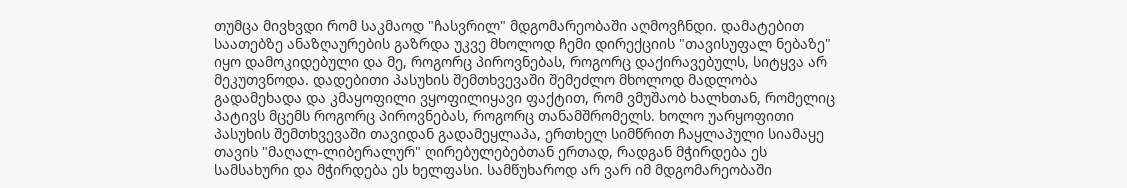თუმცა მივხვდი რომ საკმაოდ "ჩასვრილ" მდგომარეობაში აღმოვჩნდი. დამატებით საათებზე ანაზღაურების გაზრდა უკვე მხოლოდ ჩემი დირექციის "თავისუფალ ნებაზე" იყო დამოკიდებული და მე, როგორც პიროვნებას, როგორც დაქირავებულს, სიტყვა არ მეკუთვნოდა. დადებითი პასუხის შემთხვევაში შემეძლო მხოლოდ მადლობა გადამეხადა და კმაყოფილი ვყოფილიყავი ფაქტით, რომ ვმუშაობ ხალხთან, რომელიც პატივს მცემს როგორც პიროვნებას, როგორც თანამშრომელს. ხოლო უარყოფითი პასუხის შემთხვევაში თავიდან გადამეყლაპა, ერთხელ სიმწრით ჩაყლაპული სიამაყე თავის "მაღალ-ლიბერალურ" ღირებულებებთან ერთად, რადგან მჭირდება ეს სამსახური და მჭირდება ეს ხელფასი. სამწუხაროდ არ ვარ იმ მდგომარეობაში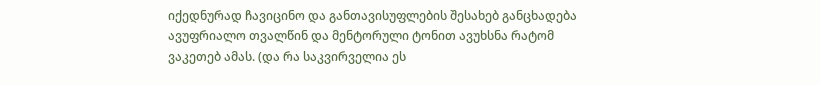იქედნურად ჩავიცინო და განთავისუფლების შესახებ განცხადება ავუფრიალო თვალწინ და მენტორული ტონით ავუხსნა რატომ ვაკეთებ ამას. (და რა საკვირველია ეს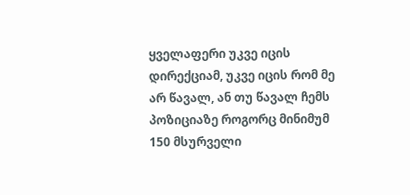ყველაფერი უკვე იცის დირექციამ, უკვე იცის რომ მე არ წავალ, ან თუ წავალ ჩემს პოზიციაზე როგორც მინიმუმ 150 მსურველი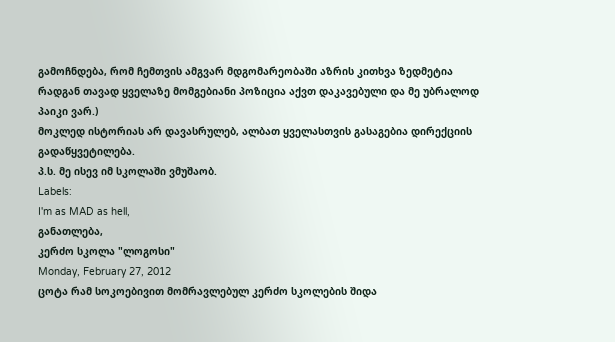გამოჩნდება, რომ ჩემთვის ამგვარ მდგომარეობაში აზრის კითხვა ზედმეტია რადგან თავად ყველაზე მომგებიანი პოზიცია აქვთ დაკავებული და მე უბრალოდ პაიკი ვარ.)
მოკლედ ისტორიას არ დავასრულებ, ალბათ ყველასთვის გასაგებია დირექციის გადაწყვეტილება.
პ.ს. მე ისევ იმ სკოლაში ვმუშაობ.
Labels:
I'm as MAD as hell,
განათლება,
კერძო სკოლა "ლოგოსი"
Monday, February 27, 2012
ცოტა რამ სოკოებივით მომრავლებულ კერძო სკოლების შიდა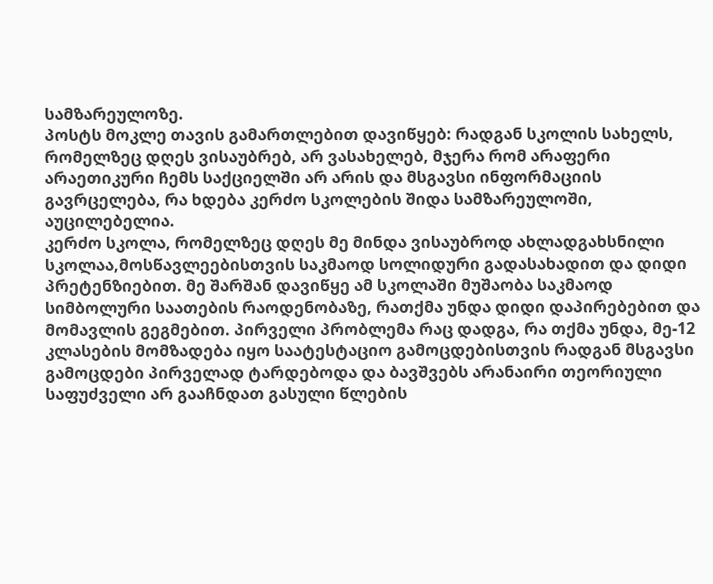სამზარეულოზე.
პოსტს მოკლე თავის გამართლებით დავიწყებ: რადგან სკოლის სახელს, რომელზეც დღეს ვისაუბრებ, არ ვასახელებ, მჯერა რომ არაფერი არაეთიკური ჩემს საქციელში არ არის და მსგავსი ინფორმაციის გავრცელება, რა ხდება კერძო სკოლების შიდა სამზარეულოში, აუცილებელია.
კერძო სკოლა, რომელზეც დღეს მე მინდა ვისაუბროდ ახლადგახსნილი სკოლაა,მოსწავლეებისთვის საკმაოდ სოლიდური გადასახადით და დიდი პრეტენზიებით. მე შარშან დავიწყე ამ სკოლაში მუშაობა საკმაოდ სიმბოლური საათების რაოდენობაზე, რათქმა უნდა დიდი დაპირებებით და მომავლის გეგმებით. პირველი პრობლემა რაც დადგა, რა თქმა უნდა, მე-12 კლასების მომზადება იყო საატესტაციო გამოცდებისთვის რადგან მსგავსი გამოცდები პირველად ტარდებოდა და ბავშვებს არანაირი თეორიული საფუძველი არ გააჩნდათ გასული წლების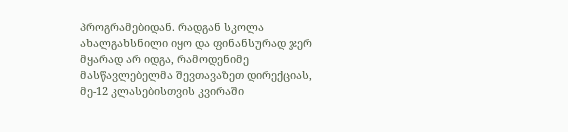პროგრამებიდან. რადგან სკოლა ახალგახსნილი იყო და ფინანსურად ჯერ მყარად არ იდგა, რამოდენიმე მასწავლებელმა შევთავაზეთ დირექციას, მე-12 კლასებისთვის კვირაში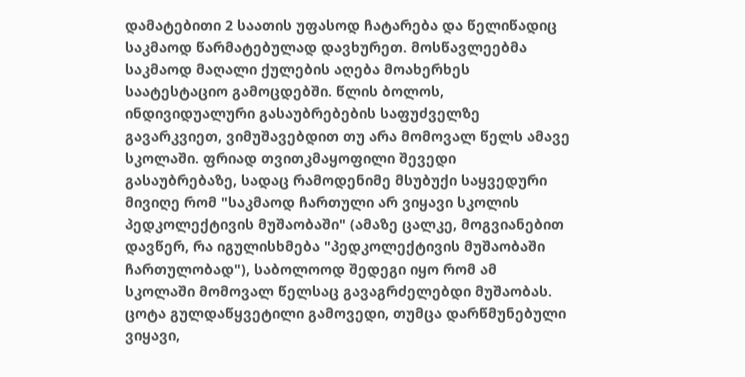დამატებითი 2 საათის უფასოდ ჩატარება და წელიწადიც საკმაოდ წარმატებულად დავხურეთ. მოსწავლეებმა საკმაოდ მაღალი ქულების აღება მოახერხეს საატესტაციო გამოცდებში. წლის ბოლოს, ინდივიდუალური გასაუბრებების საფუძველზე გავარკვიეთ, ვიმუშავებდით თუ არა მომოვალ წელს ამავე სკოლაში. ფრიად თვითკმაყოფილი შევედი გასაუბრებაზე, სადაც რამოდენიმე მსუბუქი საყვედური მივიღე რომ "საკმაოდ ჩართული არ ვიყავი სკოლის პედკოლექტივის მუშაობაში" (ამაზე ცალკე, მოგვიანებით დავწერ, რა იგულისხმება "პედკოლექტივის მუშაობაში ჩართულობად"), საბოლოოდ შედეგი იყო რომ ამ სკოლაში მომოვალ წელსაც გავაგრძელებდი მუშაობას. ცოტა გულდაწყვეტილი გამოვედი, თუმცა დარწმუნებული ვიყავი,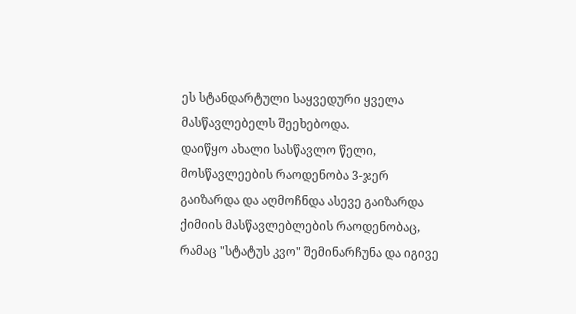ეს სტანდარტული საყვედური ყველა მასწავლებელს შეეხებოდა.
დაიწყო ახალი სასწავლო წელი, მოსწავლეების რაოდენობა 3-ჯერ გაიზარდა და აღმოჩნდა ასევე გაიზარდა ქიმიის მასწავლებლების რაოდენობაც, რამაც "სტატუს კვო" შემინარჩუნა და იგივე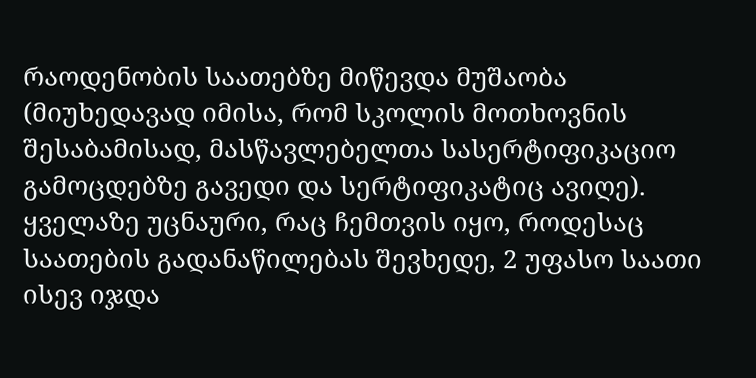რაოდენობის საათებზე მიწევდა მუშაობა (მიუხედავად იმისა, რომ სკოლის მოთხოვნის შესაბამისად, მასწავლებელთა სასერტიფიკაციო გამოცდებზე გავედი და სერტიფიკატიც ავიღე). ყველაზე უცნაური, რაც ჩემთვის იყო, როდესაც საათების გადანაწილებას შევხედე, 2 უფასო საათი ისევ იჯდა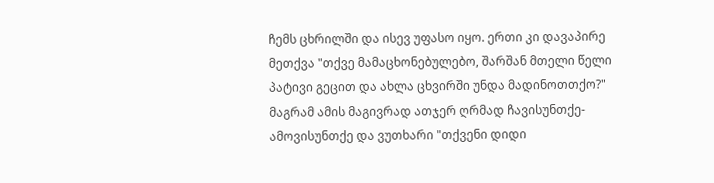ჩემს ცხრილში და ისევ უფასო იყო. ერთი კი დავაპირე მეთქვა "თქვე მამაცხონებულებო, შარშან მთელი წელი პატივი გეცით და ახლა ცხვირში უნდა მადინოთთქო?" მაგრამ ამის მაგივრად ათჯერ ღრმად ჩავისუნთქე-ამოვისუნთქე და ვუთხარი "თქვენი დიდი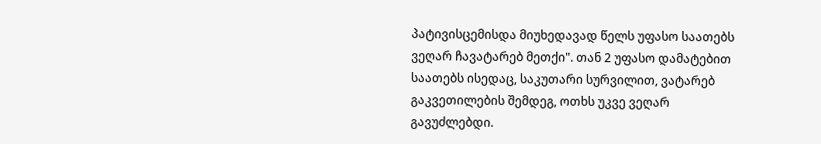პატივისცემისდა მიუხედავად წელს უფასო საათებს ვეღარ ჩავატარებ მეთქი". თან 2 უფასო დამატებით საათებს ისედაც, საკუთარი სურვილით, ვატარებ გაკვეთილების შემდეგ, ოთხს უკვე ვეღარ გავუძლებდი.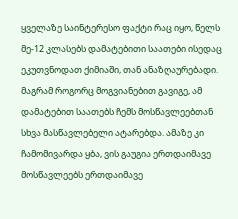ყველაზე საინტერესო ფაქტი რაც იყო, წელს მე-12 კლასებს დამატებითი საათები ისედაც ეკუთვნოდათ ქიმიაში, თან ანაზღაურებადი. მაგრამ როგორც მოგვიანებით გავიგე, ამ დამატებით საათებს ჩემს მოსწავლეებთან სხვა მასწავლებელი ატარებდა. ამაზე კი ჩამომივარდა ყბა, ვის გაუგია ერთდაიმავე მოსწავლეებს ერთდაიმავე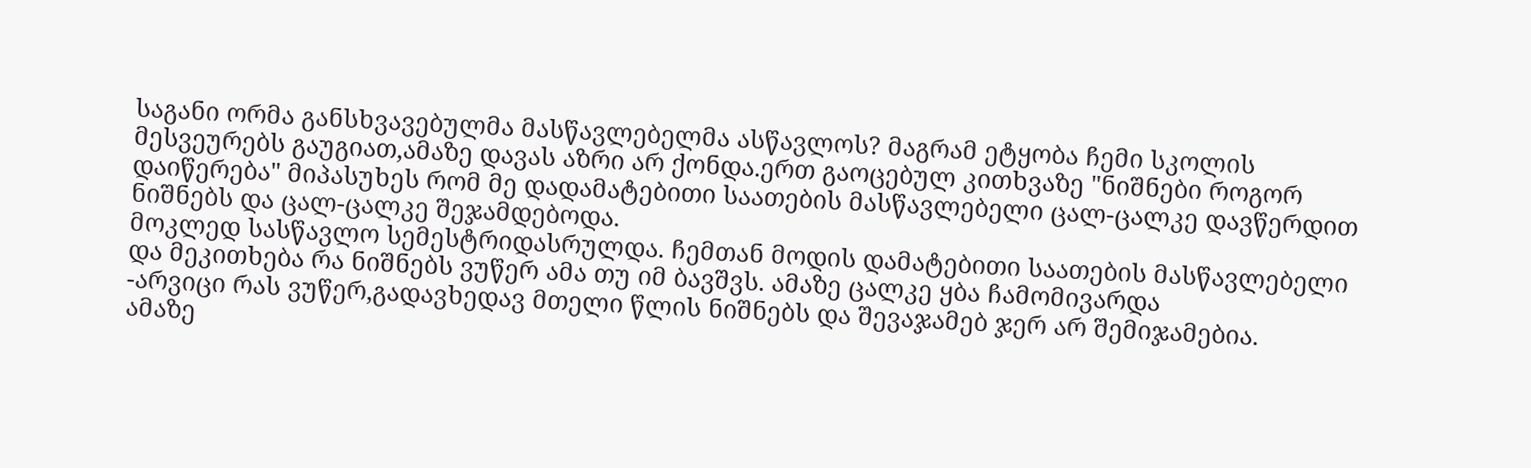საგანი ორმა განსხვავებულმა მასწავლებელმა ასწავლოს? მაგრამ ეტყობა ჩემი სკოლის მესვეურებს გაუგიათ,ამაზე დავას აზრი არ ქონდა.ერთ გაოცებულ კითხვაზე "ნიშნები როგორ დაიწერება" მიპასუხეს რომ მე დადამატებითი საათების მასწავლებელი ცალ-ცალკე დავწერდით ნიშნებს და ცალ-ცალკე შეჯამდებოდა.
მოკლედ სასწავლო სემესტრიდასრულდა. ჩემთან მოდის დამატებითი საათების მასწავლებელი და მეკითხება რა ნიშნებს ვუწერ ამა თუ იმ ბავშვს. ამაზე ცალკე ყბა ჩამომივარდა
-არვიცი რას ვუწერ,გადავხედავ მთელი წლის ნიშნებს და შევაჯამებ ჯერ არ შემიჯამებია.
ამაზე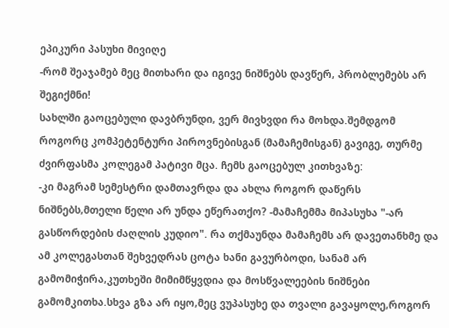ეპიკური პასუხი მივიღე
-რომ შეაჯამებ მეც მითხარი და იგივე ნიშნებს დავწერ, პრობლემებს არ შეგიქმნი!
სახლში გაოცებული დავბრუნდი, ვერ მივხვდი რა მოხდა.შემდგომ როგორც კომპეტენტური პიროვნებისგან (მამაჩემისგან) გავიგე, თურმე ძვირფასმა კოლეგამ პატივი მცა. ჩემს გაოცებულ კითხვაზე:
-კი მაგრამ სემესტრი დამთავრდა და ახლა როგორ დაწერს ნიშნებს,მთელი წელი არ უნდა ეწერათქო? -მამაჩემმა მიპასუხა "-არ გასწორდების ძაღლის კუდიო". რა თქმაუნდა მამაჩემს არ დავეთანხმე და ამ კოლეგასთან შეხვედრას ცოტა ხანი გავურბოდი, სანამ არ გამომიჭირა,კუთხეში მიმიმწყვდია და მოსწვალეების ნიშნები გამომკითხა.სხვა გზა არ იყო,მეც ვუპასუხე და თვალი გავაყოლე,როგორ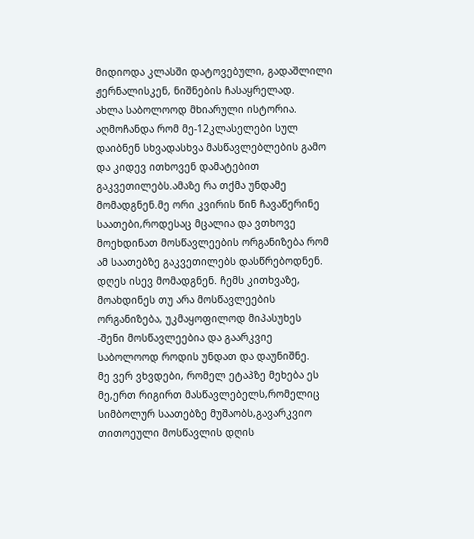მიდიოდა კლასში დატოვებული, გადაშლილი ჟერნალისკენ, ნიშნების ჩასაყრელად.
ახლა საბოლოოდ მხიარული ისტორია. აღმოჩანდა რომ მე-12კლასელები სულ დაიბნენ სხვადასხვა მასწავლებლების გამო და კიდევ ითხოვენ დამატებით გაკვეთილებს.ამაზე რა თქმა უნდამე მომადგნენ.მე ორი კვირის წინ ჩავაწერინე საათები,როდესაც მცალია და ვთხოვე მოეხდინათ მოსწავლეების ორგანიზება რომ ამ საათებზე გაკვეთილებს დასწრებოდნენ. დღეს ისევ მომადგნენ. ჩემს კითხვაზე, მოახდინეს თუ არა მოსწავლეების ორგანიზება, უკმაყოფილოდ მიპასუხეს
-შენი მოსწავლეებია და გაარკვიე საბოლოოდ როდის უნდათ და დაუნიშნე.
მე ვერ ვხვდები, რომელ ეტაპზე მეხება ეს მე,ერთ რიგირთ მასწავლებელს,რომელიც სიმბოლურ საათებზე მუშაობს,გავარკვიო თითოეული მოსწავლის დღის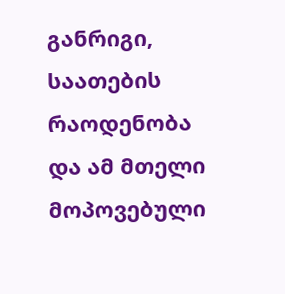განრიგი, საათების რაოდენობა და ამ მთელი მოპოვებული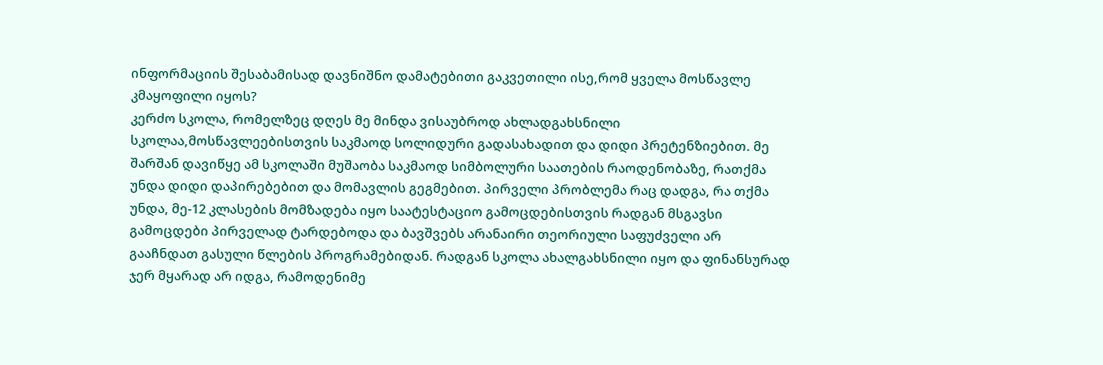ინფორმაციის შესაბამისად დავნიშნო დამატებითი გაკვეთილი ისე,რომ ყველა მოსწავლე კმაყოფილი იყოს?
კერძო სკოლა, რომელზეც დღეს მე მინდა ვისაუბროდ ახლადგახსნილი სკოლაა,მოსწავლეებისთვის საკმაოდ სოლიდური გადასახადით და დიდი პრეტენზიებით. მე შარშან დავიწყე ამ სკოლაში მუშაობა საკმაოდ სიმბოლური საათების რაოდენობაზე, რათქმა უნდა დიდი დაპირებებით და მომავლის გეგმებით. პირველი პრობლემა რაც დადგა, რა თქმა უნდა, მე-12 კლასების მომზადება იყო საატესტაციო გამოცდებისთვის რადგან მსგავსი გამოცდები პირველად ტარდებოდა და ბავშვებს არანაირი თეორიული საფუძველი არ გააჩნდათ გასული წლების პროგრამებიდან. რადგან სკოლა ახალგახსნილი იყო და ფინანსურად ჯერ მყარად არ იდგა, რამოდენიმე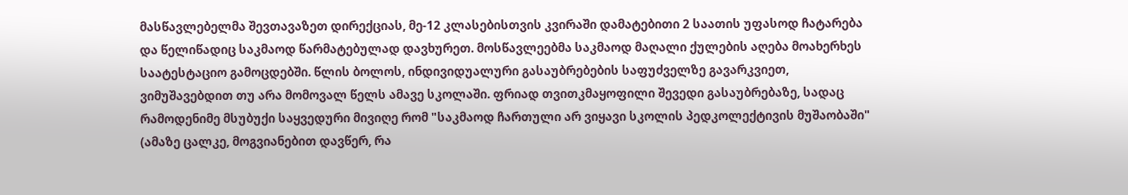მასწავლებელმა შევთავაზეთ დირექციას, მე-12 კლასებისთვის კვირაში დამატებითი 2 საათის უფასოდ ჩატარება და წელიწადიც საკმაოდ წარმატებულად დავხურეთ. მოსწავლეებმა საკმაოდ მაღალი ქულების აღება მოახერხეს საატესტაციო გამოცდებში. წლის ბოლოს, ინდივიდუალური გასაუბრებების საფუძველზე გავარკვიეთ, ვიმუშავებდით თუ არა მომოვალ წელს ამავე სკოლაში. ფრიად თვითკმაყოფილი შევედი გასაუბრებაზე, სადაც რამოდენიმე მსუბუქი საყვედური მივიღე რომ "საკმაოდ ჩართული არ ვიყავი სკოლის პედკოლექტივის მუშაობაში" (ამაზე ცალკე, მოგვიანებით დავწერ, რა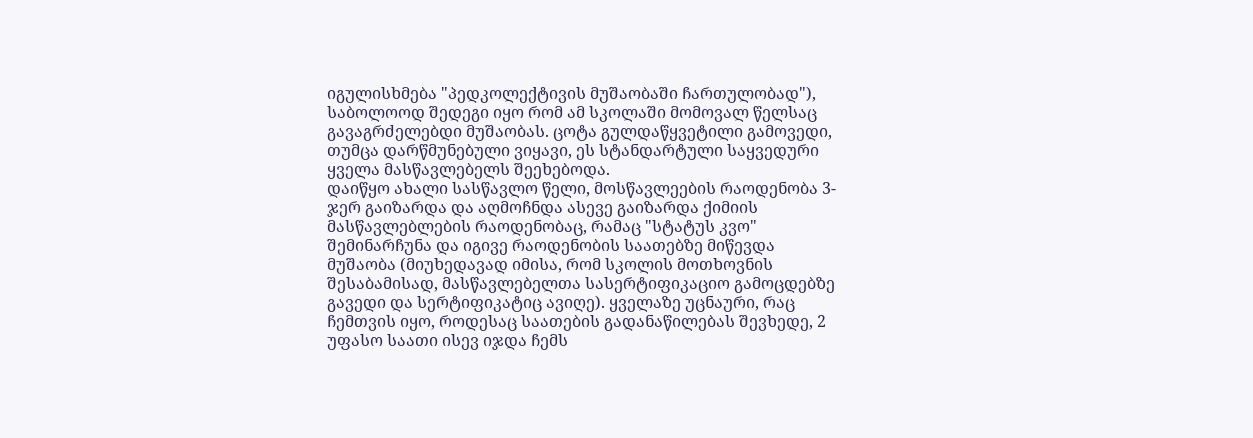იგულისხმება "პედკოლექტივის მუშაობაში ჩართულობად"), საბოლოოდ შედეგი იყო რომ ამ სკოლაში მომოვალ წელსაც გავაგრძელებდი მუშაობას. ცოტა გულდაწყვეტილი გამოვედი, თუმცა დარწმუნებული ვიყავი, ეს სტანდარტული საყვედური ყველა მასწავლებელს შეეხებოდა.
დაიწყო ახალი სასწავლო წელი, მოსწავლეების რაოდენობა 3-ჯერ გაიზარდა და აღმოჩნდა ასევე გაიზარდა ქიმიის მასწავლებლების რაოდენობაც, რამაც "სტატუს კვო" შემინარჩუნა და იგივე რაოდენობის საათებზე მიწევდა მუშაობა (მიუხედავად იმისა, რომ სკოლის მოთხოვნის შესაბამისად, მასწავლებელთა სასერტიფიკაციო გამოცდებზე გავედი და სერტიფიკატიც ავიღე). ყველაზე უცნაური, რაც ჩემთვის იყო, როდესაც საათების გადანაწილებას შევხედე, 2 უფასო საათი ისევ იჯდა ჩემს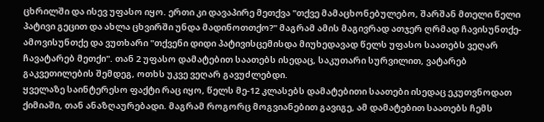ცხრილში და ისევ უფასო იყო. ერთი კი დავაპირე მეთქვა "თქვე მამაცხონებულებო, შარშან მთელი წელი პატივი გეცით და ახლა ცხვირში უნდა მადინოთთქო?" მაგრამ ამის მაგივრად ათჯერ ღრმად ჩავისუნთქე-ამოვისუნთქე და ვუთხარი "თქვენი დიდი პატივისცემისდა მიუხედავად წელს უფასო საათებს ვეღარ ჩავატარებ მეთქი". თან 2 უფასო დამატებით საათებს ისედაც, საკუთარი სურვილით, ვატარებ გაკვეთილების შემდეგ, ოთხს უკვე ვეღარ გავუძლებდი.
ყველაზე საინტერესო ფაქტი რაც იყო, წელს მე-12 კლასებს დამატებითი საათები ისედაც ეკუთვნოდათ ქიმიაში, თან ანაზღაურებადი. მაგრამ როგორც მოგვიანებით გავიგე, ამ დამატებით საათებს ჩემს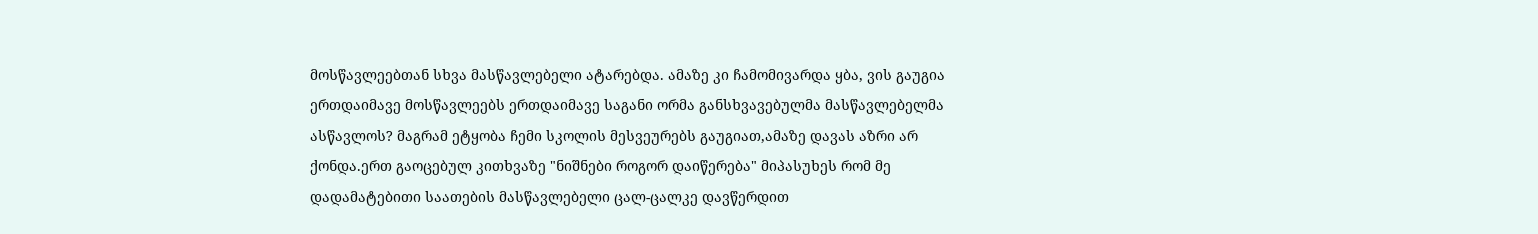მოსწავლეებთან სხვა მასწავლებელი ატარებდა. ამაზე კი ჩამომივარდა ყბა, ვის გაუგია ერთდაიმავე მოსწავლეებს ერთდაიმავე საგანი ორმა განსხვავებულმა მასწავლებელმა ასწავლოს? მაგრამ ეტყობა ჩემი სკოლის მესვეურებს გაუგიათ,ამაზე დავას აზრი არ ქონდა.ერთ გაოცებულ კითხვაზე "ნიშნები როგორ დაიწერება" მიპასუხეს რომ მე დადამატებითი საათების მასწავლებელი ცალ-ცალკე დავწერდით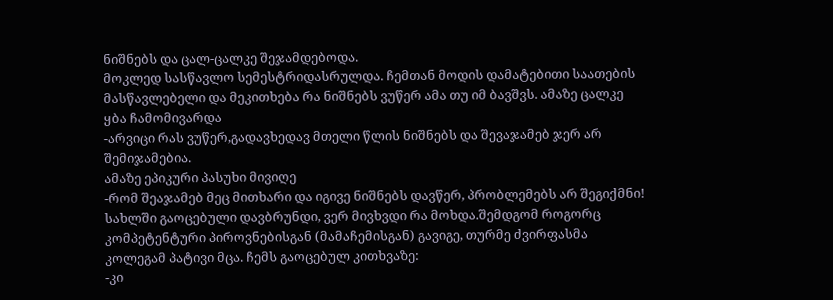ნიშნებს და ცალ-ცალკე შეჯამდებოდა.
მოკლედ სასწავლო სემესტრიდასრულდა. ჩემთან მოდის დამატებითი საათების მასწავლებელი და მეკითხება რა ნიშნებს ვუწერ ამა თუ იმ ბავშვს. ამაზე ცალკე ყბა ჩამომივარდა
-არვიცი რას ვუწერ,გადავხედავ მთელი წლის ნიშნებს და შევაჯამებ ჯერ არ შემიჯამებია.
ამაზე ეპიკური პასუხი მივიღე
-რომ შეაჯამებ მეც მითხარი და იგივე ნიშნებს დავწერ, პრობლემებს არ შეგიქმნი!
სახლში გაოცებული დავბრუნდი, ვერ მივხვდი რა მოხდა.შემდგომ როგორც კომპეტენტური პიროვნებისგან (მამაჩემისგან) გავიგე, თურმე ძვირფასმა კოლეგამ პატივი მცა. ჩემს გაოცებულ კითხვაზე:
-კი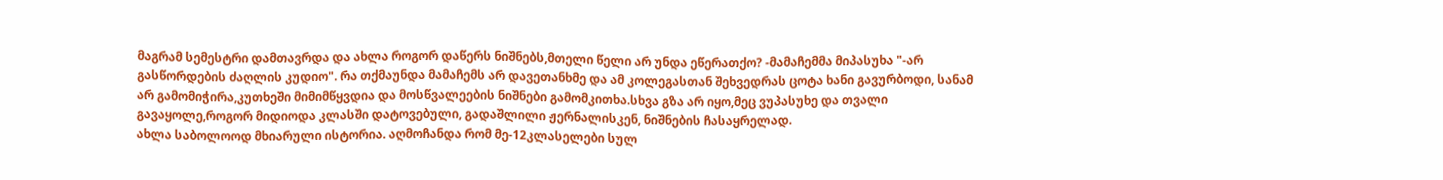მაგრამ სემესტრი დამთავრდა და ახლა როგორ დაწერს ნიშნებს,მთელი წელი არ უნდა ეწერათქო? -მამაჩემმა მიპასუხა "-არ გასწორდების ძაღლის კუდიო". რა თქმაუნდა მამაჩემს არ დავეთანხმე და ამ კოლეგასთან შეხვედრას ცოტა ხანი გავურბოდი, სანამ არ გამომიჭირა,კუთხეში მიმიმწყვდია და მოსწვალეების ნიშნები გამომკითხა.სხვა გზა არ იყო,მეც ვუპასუხე და თვალი გავაყოლე,როგორ მიდიოდა კლასში დატოვებული, გადაშლილი ჟერნალისკენ, ნიშნების ჩასაყრელად.
ახლა საბოლოოდ მხიარული ისტორია. აღმოჩანდა რომ მე-12კლასელები სულ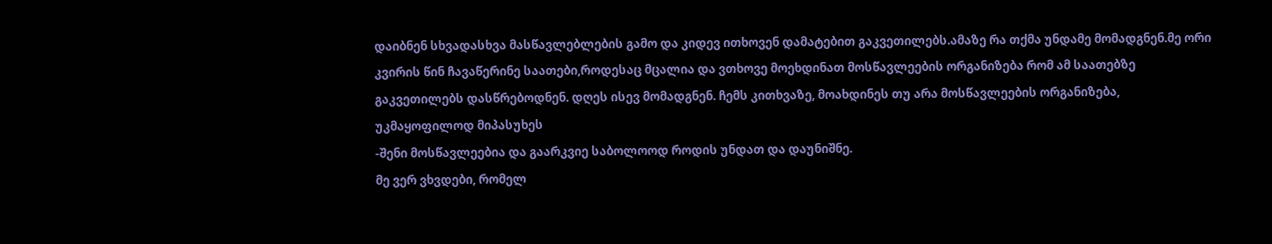დაიბნენ სხვადასხვა მასწავლებლების გამო და კიდევ ითხოვენ დამატებით გაკვეთილებს.ამაზე რა თქმა უნდამე მომადგნენ.მე ორი კვირის წინ ჩავაწერინე საათები,როდესაც მცალია და ვთხოვე მოეხდინათ მოსწავლეების ორგანიზება რომ ამ საათებზე გაკვეთილებს დასწრებოდნენ. დღეს ისევ მომადგნენ. ჩემს კითხვაზე, მოახდინეს თუ არა მოსწავლეების ორგანიზება, უკმაყოფილოდ მიპასუხეს
-შენი მოსწავლეებია და გაარკვიე საბოლოოდ როდის უნდათ და დაუნიშნე.
მე ვერ ვხვდები, რომელ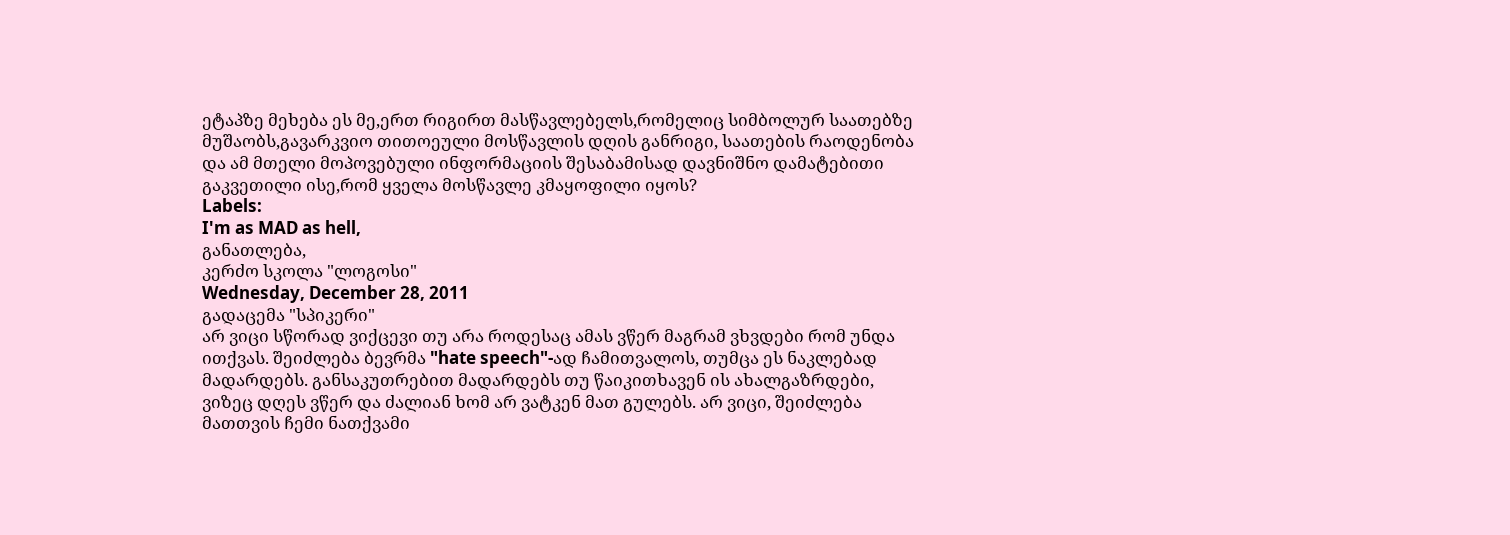ეტაპზე მეხება ეს მე,ერთ რიგირთ მასწავლებელს,რომელიც სიმბოლურ საათებზე მუშაობს,გავარკვიო თითოეული მოსწავლის დღის განრიგი, საათების რაოდენობა და ამ მთელი მოპოვებული ინფორმაციის შესაბამისად დავნიშნო დამატებითი გაკვეთილი ისე,რომ ყველა მოსწავლე კმაყოფილი იყოს?
Labels:
I'm as MAD as hell,
განათლება,
კერძო სკოლა "ლოგოსი"
Wednesday, December 28, 2011
გადაცემა "სპიკერი"
არ ვიცი სწორად ვიქცევი თუ არა როდესაც ამას ვწერ მაგრამ ვხვდები რომ უნდა ითქვას. შეიძლება ბევრმა "hate speech"-ად ჩამითვალოს, თუმცა ეს ნაკლებად მადარდებს. განსაკუთრებით მადარდებს თუ წაიკითხავენ ის ახალგაზრდები, ვიზეც დღეს ვწერ და ძალიან ხომ არ ვატკენ მათ გულებს. არ ვიცი, შეიძლება მათთვის ჩემი ნათქვამი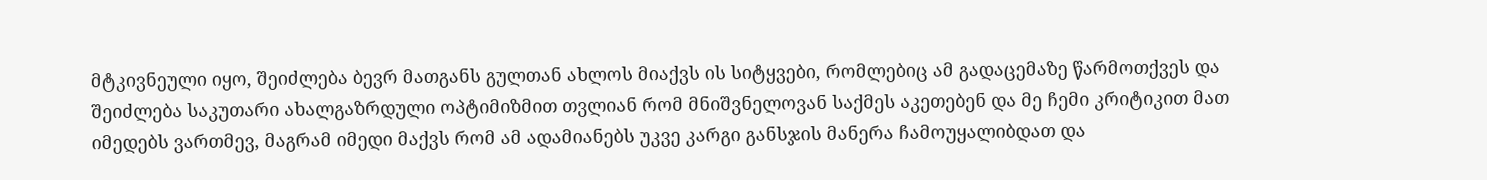მტკივნეული იყო, შეიძლება ბევრ მათგანს გულთან ახლოს მიაქვს ის სიტყვები, რომლებიც ამ გადაცემაზე წარმოთქვეს და შეიძლება საკუთარი ახალგაზრდული ოპტიმიზმით თვლიან რომ მნიშვნელოვან საქმეს აკეთებენ და მე ჩემი კრიტიკით მათ იმედებს ვართმევ, მაგრამ იმედი მაქვს რომ ამ ადამიანებს უკვე კარგი განსჯის მანერა ჩამოუყალიბდათ და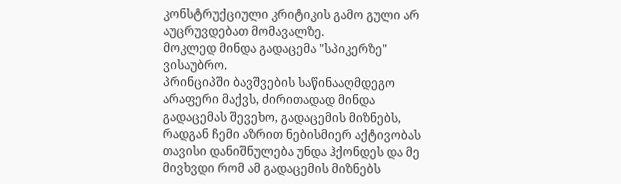კონსტრუქციული კრიტიკის გამო გული არ აუცრუვდებათ მომავალზე.
მოკლედ მინდა გადაცემა "სპიკერზე" ვისაუბრო.
პრინციპში ბავშვების საწინააღმდეგო არაფერი მაქვს, ძირითადად მინდა გადაცემას შევეხო, გადაცემის მიზნებს, რადგან ჩემი აზრით ნებისმიერ აქტივობას თავისი დანიშნულება უნდა ჰქონდეს და მე მივხვდი რომ ამ გადაცემის მიზნებს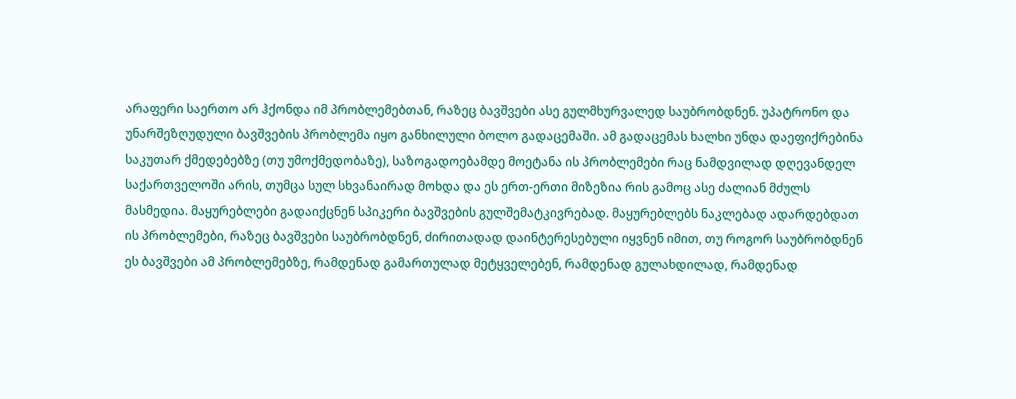არაფერი საერთო არ ჰქონდა იმ პრობლემებთან, რაზეც ბავშვები ასე გულმხურვალედ საუბრობდნენ. უპატრონო და უნარშეზღუდული ბავშვების პრობლემა იყო განხილული ბოლო გადაცემაში. ამ გადაცემას ხალხი უნდა დაეფიქრებინა საკუთარ ქმედებებზე (თუ უმოქმედობაზე), საზოგადოებამდე მოეტანა ის პრობლემები რაც ნამდვილად დღევანდელ საქართველოში არის, თუმცა სულ სხვანაირად მოხდა და ეს ერთ-ერთი მიზეზია რის გამოც ასე ძალიან მძულს მასმედია. მაყურებლები გადაიქცნენ სპიკერი ბავშვების გულშემატკივრებად. მაყურებლებს ნაკლებად ადარდებდათ ის პრობლემები, რაზეც ბავშვები საუბრობდნენ, ძირითადად დაინტერესებული იყვნენ იმით, თუ როგორ საუბრობდნენ ეს ბავშვები ამ პრობლემებზე, რამდენად გამართულად მეტყველებენ, რამდენად გულახდილად, რამდენად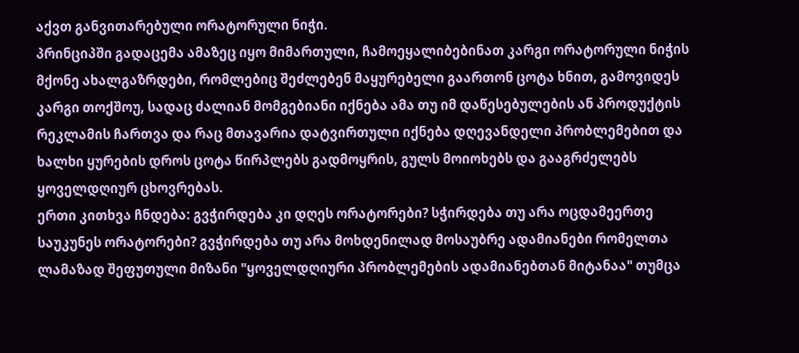აქვთ განვითარებული ორატორული ნიჭი.
პრინციპში გადაცემა ამაზეც იყო მიმართული, ჩამოეყალიბებინათ კარგი ორატორული ნიჭის მქონე ახალგაზრდები, რომლებიც შეძლებენ მაყურებელი გაართონ ცოტა ხნით, გამოვიდეს კარგი თოქშოუ, სადაც ძალიან მომგებიანი იქნება ამა თუ იმ დაწესებულების ან პროდუქტის რეკლამის ჩართვა და რაც მთავარია დატვირთული იქნება დღევანდელი პრობლემებით და ხალხი ყურების დროს ცოტა წირპლებს გადმოყრის, გულს მოიოხებს და გააგრძელებს ყოველდღიურ ცხოვრებას.
ერთი კითხვა ჩნდება: გვჭირდება კი დღეს ორატორები? სჭირდება თუ არა ოცდამეერთე საუკუნეს ორატორები? გვჭირდება თუ არა მოხდენილად მოსაუბრე ადამიანები რომელთა ლამაზად შეფუთული მიზანი "ყოველდღიური პრობლემების ადამიანებთან მიტანაა" თუმცა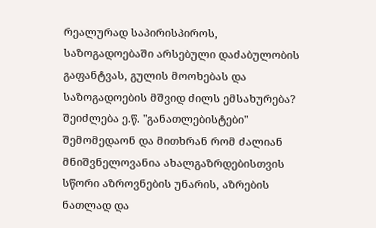რეალურად საპირისპიროს, საზოგადოებაში არსებული დაძაბულობის გაფანტვას, გულის მოოხებას და საზოგადოების მშვიდ ძილს ემსახურება?
შეიძლება ე.წ. "განათლებისტები" შემომედაონ და მითხრან რომ ძალიან მნიშვნელოვანია ახალგაზრდებისთვის სწორი აზროვნების უნარის, აზრების ნათლად და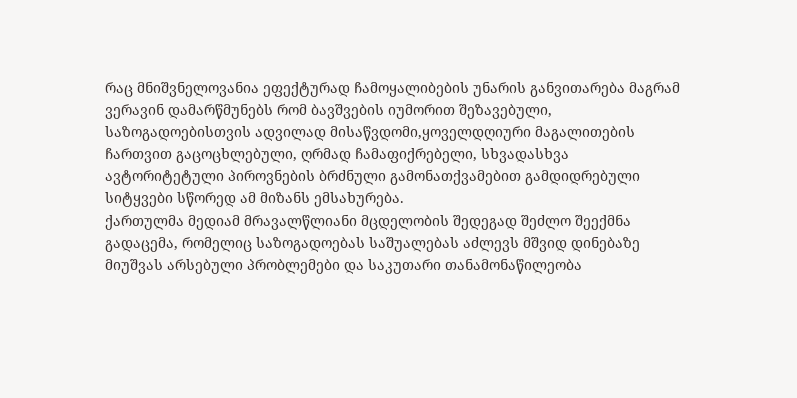რაც მნიშვნელოვანია ეფექტურად ჩამოყალიბების უნარის განვითარება მაგრამ ვერავინ დამარწმუნებს რომ ბავშვების იუმორით შეზავებული, საზოგადოებისთვის ადვილად მისაწვდომი,ყოველდღიური მაგალითების ჩართვით გაცოცხლებული, ღრმად ჩამაფიქრებელი, სხვადასხვა ავტორიტეტული პიროვნების ბრძნული გამონათქვამებით გამდიდრებული სიტყვები სწორედ ამ მიზანს ემსახურება.
ქართულმა მედიამ მრავალწლიანი მცდელობის შედეგად შეძლო შეექმნა გადაცემა, რომელიც საზოგადოებას საშუალებას აძლევს მშვიდ დინებაზე მიუშვას არსებული პრობლემები და საკუთარი თანამონაწილეობა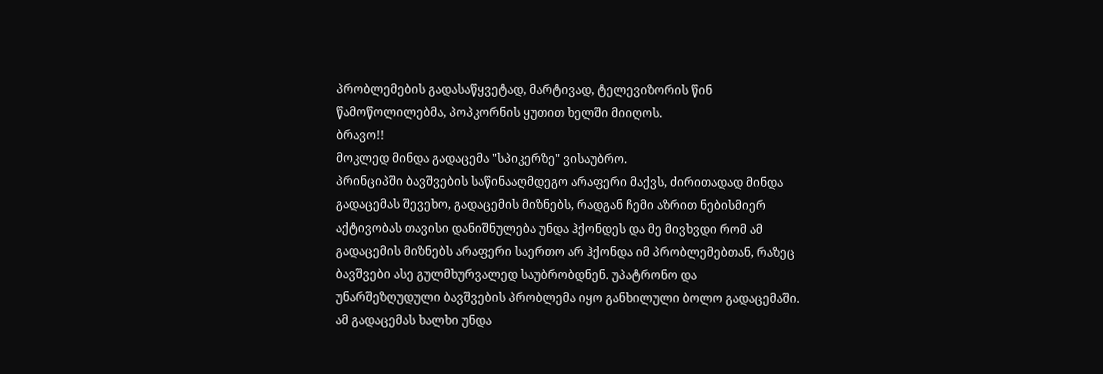პრობლემების გადასაწყვეტად, მარტივად, ტელევიზორის წინ წამოწოლილებმა, პოპკორნის ყუთით ხელში მიიღოს.
ბრავო!!
მოკლედ მინდა გადაცემა "სპიკერზე" ვისაუბრო.
პრინციპში ბავშვების საწინააღმდეგო არაფერი მაქვს, ძირითადად მინდა გადაცემას შევეხო, გადაცემის მიზნებს, რადგან ჩემი აზრით ნებისმიერ აქტივობას თავისი დანიშნულება უნდა ჰქონდეს და მე მივხვდი რომ ამ გადაცემის მიზნებს არაფერი საერთო არ ჰქონდა იმ პრობლემებთან, რაზეც ბავშვები ასე გულმხურვალედ საუბრობდნენ. უპატრონო და უნარშეზღუდული ბავშვების პრობლემა იყო განხილული ბოლო გადაცემაში. ამ გადაცემას ხალხი უნდა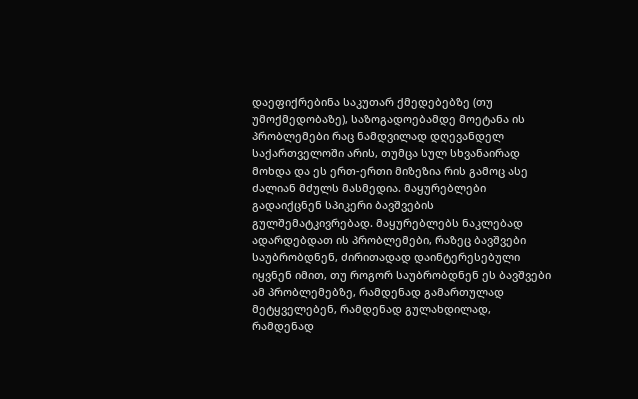დაეფიქრებინა საკუთარ ქმედებებზე (თუ უმოქმედობაზე), საზოგადოებამდე მოეტანა ის პრობლემები რაც ნამდვილად დღევანდელ საქართველოში არის, თუმცა სულ სხვანაირად მოხდა და ეს ერთ-ერთი მიზეზია რის გამოც ასე ძალიან მძულს მასმედია. მაყურებლები გადაიქცნენ სპიკერი ბავშვების გულშემატკივრებად. მაყურებლებს ნაკლებად ადარდებდათ ის პრობლემები, რაზეც ბავშვები საუბრობდნენ, ძირითადად დაინტერესებული იყვნენ იმით, თუ როგორ საუბრობდნენ ეს ბავშვები ამ პრობლემებზე, რამდენად გამართულად მეტყველებენ, რამდენად გულახდილად, რამდენად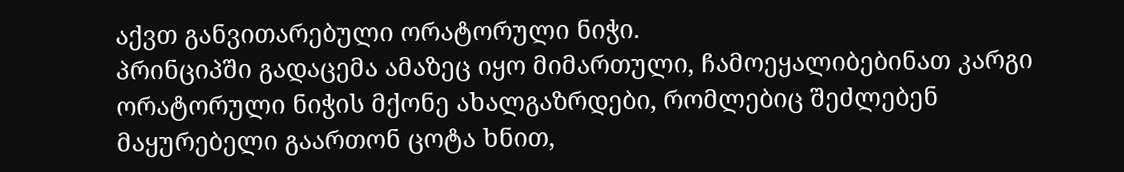აქვთ განვითარებული ორატორული ნიჭი.
პრინციპში გადაცემა ამაზეც იყო მიმართული, ჩამოეყალიბებინათ კარგი ორატორული ნიჭის მქონე ახალგაზრდები, რომლებიც შეძლებენ მაყურებელი გაართონ ცოტა ხნით,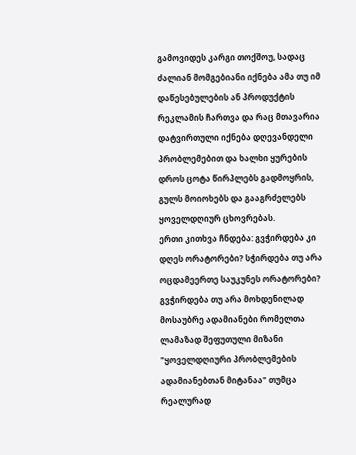გამოვიდეს კარგი თოქშოუ, სადაც ძალიან მომგებიანი იქნება ამა თუ იმ დაწესებულების ან პროდუქტის რეკლამის ჩართვა და რაც მთავარია დატვირთული იქნება დღევანდელი პრობლემებით და ხალხი ყურების დროს ცოტა წირპლებს გადმოყრის, გულს მოიოხებს და გააგრძელებს ყოველდღიურ ცხოვრებას.
ერთი კითხვა ჩნდება: გვჭირდება კი დღეს ორატორები? სჭირდება თუ არა ოცდამეერთე საუკუნეს ორატორები? გვჭირდება თუ არა მოხდენილად მოსაუბრე ადამიანები რომელთა ლამაზად შეფუთული მიზანი "ყოველდღიური პრობლემების ადამიანებთან მიტანაა" თუმცა რეალურად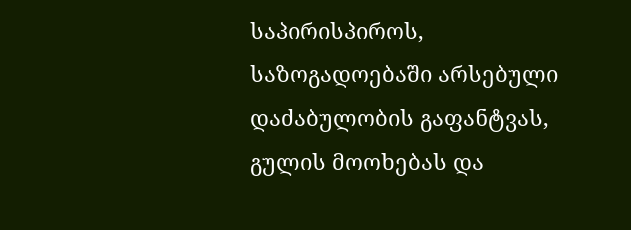საპირისპიროს, საზოგადოებაში არსებული დაძაბულობის გაფანტვას, გულის მოოხებას და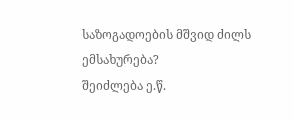საზოგადოების მშვიდ ძილს ემსახურება?
შეიძლება ე.წ.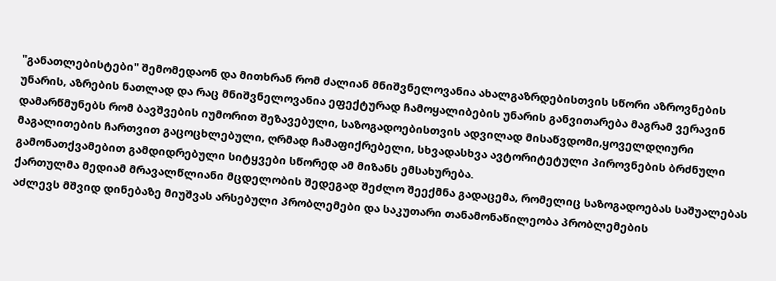"განათლებისტები" შემომედაონ და მითხრან რომ ძალიან მნიშვნელოვანია ახალგაზრდებისთვის სწორი აზროვნების უნარის, აზრების ნათლად და რაც მნიშვნელოვანია ეფექტურად ჩამოყალიბების უნარის განვითარება მაგრამ ვერავინ დამარწმუნებს რომ ბავშვების იუმორით შეზავებული, საზოგადოებისთვის ადვილად მისაწვდომი,ყოველდღიური მაგალითების ჩართვით გაცოცხლებული, ღრმად ჩამაფიქრებელი, სხვადასხვა ავტორიტეტული პიროვნების ბრძნული გამონათქვამებით გამდიდრებული სიტყვები სწორედ ამ მიზანს ემსახურება.
ქართულმა მედიამ მრავალწლიანი მცდელობის შედეგად შეძლო შეექმნა გადაცემა, რომელიც საზოგადოებას საშუალებას აძლევს მშვიდ დინებაზე მიუშვას არსებული პრობლემები და საკუთარი თანამონაწილეობა პრობლემების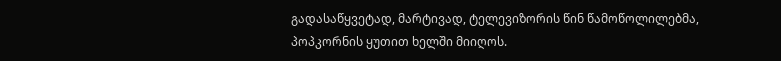გადასაწყვეტად, მარტივად, ტელევიზორის წინ წამოწოლილებმა, პოპკორნის ყუთით ხელში მიიღოს.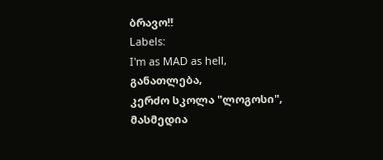ბრავო!!
Labels:
I'm as MAD as hell,
განათლება,
კერძო სკოლა "ლოგოსი",
მასმედია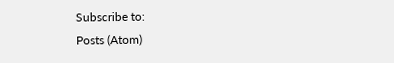Subscribe to:
Posts (Atom)